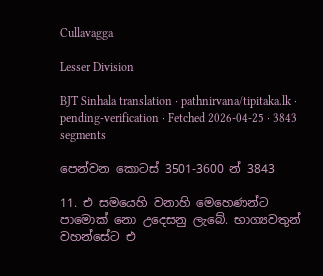Cullavagga

Lesser Division

BJT Sinhala translation · pathnirvana/tipitaka.lk · pending-verification · Fetched 2026-04-25 · 3843 segments

පෙන්වන කොටස් 3501-3600 න් 3843

11. එ සමයෙහි වනාහි මෙහෙණන්ට පාමොක් නො උදෙසනු ලැබේ. භාග්‍යවතුන් වහන්සේට එ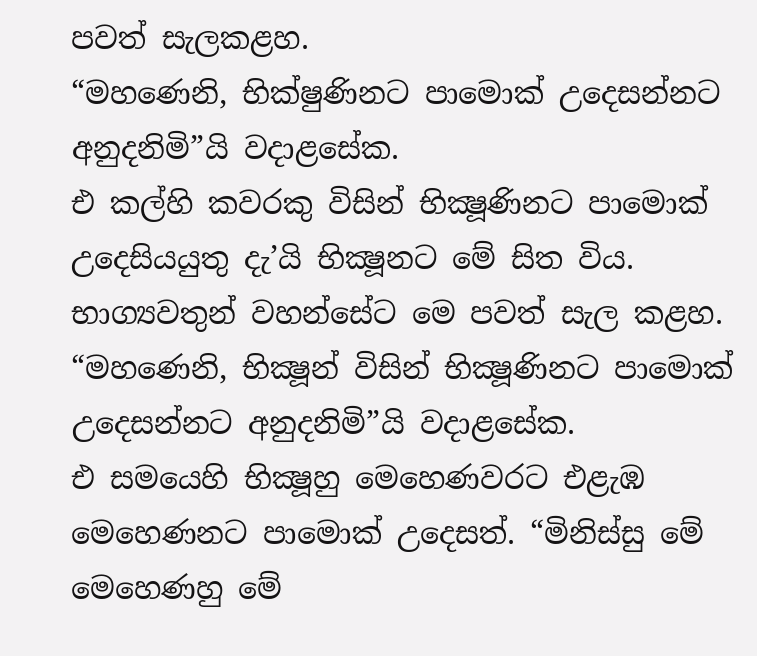පවත් සැලකළහ.
“මහණෙනි, භික්ෂුණිනට පාමොක් උදෙසන්නට අනුදනිමි”යි වදාළසේක.
එ කල්හි කවරකු විසින් භික්‍ෂූණිනට පාමොක් උදෙසියයුතු දැ’යි භික්‍ෂූනට මේ සිත විය. භාග්‍යවතුන් වහන්සේට මෙ පවත් සැල කළහ.
“මහණෙනි, භික්‍ෂූන් විසින් භික්‍ෂූණිනට පාමොක් උදෙසන්නට අනුදනිමි”යි වදාළසේක.
එ සමයෙහි භික්‍ෂූහු මෙහෙණවරට එළැඹ මෙහෙණනට පාමොක් උදෙසත්. “මිනිස්සු මේ මෙහෙණහු මේ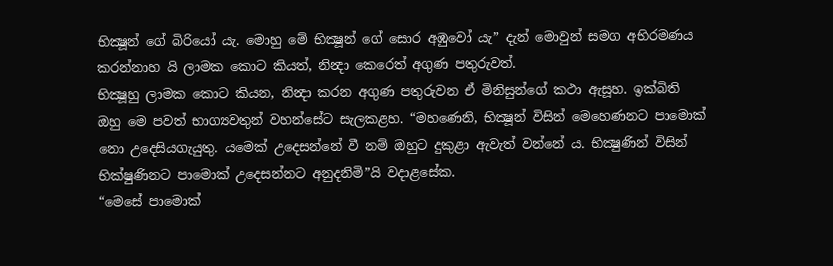භික්‍ෂූන් ගේ බිරියෝ යැ. මොහු මේ භික්‍ෂූන් ගේ සොර අඹුවෝ යැ” දැන් මොවුන් සමග අභිරමණය කරන්නාහ යි ලාමක කොට කියත්, නින්‍දා කෙරෙත් අගුණ පතුරුවත්.
භික්‍ෂූහු ලාමක කොට කියන, නින්‍දා කරන අගුණ පතුරුවන ඒ මිනිසුන්ගේ කථා ඇසූහ. ඉක්බිති ඔහු මෙ පවත් භාග්‍යවතුන් වහන්සේට සැලකළහ. “මහණෙනි, භික්‍ෂූන් විසින් මෙහෙණනට පාමොක් නො උදෙසියගැයුතු. යමෙක් උදෙසන්නේ වී නම් ඔහුට දුකුළා ඇවැත් වන්නේ ය. භික්‍ෂුණින් විසින් භික්ෂුණිනට පාමොක් උදෙසන්නට අනුදනිමි”යි වදාළසේක.
“මෙසේ පාමොක්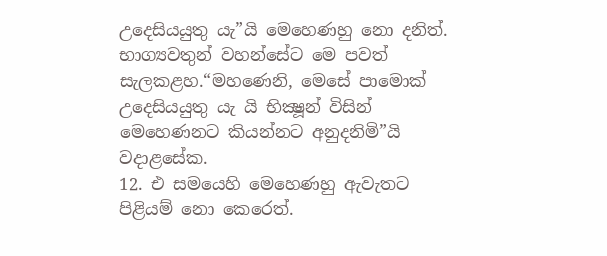උදෙසියයුතු යැ”යි මෙහෙණහු නො දනිත්. භාග්‍යවතුන් වහන්සේට මෙ පවත් සැලකළහ.“මහණෙනි, මෙසේ පාමොක් උදෙසියයුතු යැ යි භික්‍ෂූන් විසින් මෙහෙණනට කියන්නට අනුදනිමි”යි වදාළසේක.
12. එ සමයෙහි මෙහෙණහු ඇවැතට පිළියම් නො කෙරෙත්.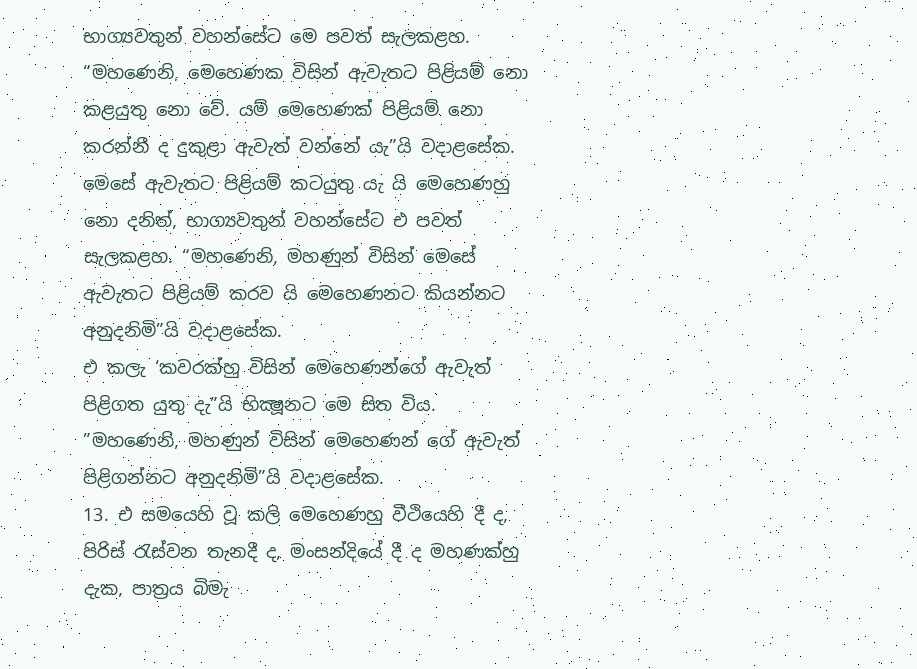භාග්‍යවතුන් වහන්සේට මෙ පවත් සැලකළහ. “මහණෙනි, මෙහෙණක විසින් ඇවැතට පිළියම් නො කළයුතු නො වේ. යම් මෙහෙණක් පිළියම් නො කරන්නී ද දුකුළා ඇවැත් වන්නේ යැ”යි වදාළසේක.
මෙසේ ඇවැතට පිළියම් කටයුතු යැ යි මෙහෙණහු නො දනිත්, භාග්‍යවතුන් වහන්සේට එ පවත් සැලකළහ. “මහණෙනි, මහණුන් විසින් මෙසේ ඇවැතට පිළියම් කරව යි මෙහෙණනට කියන්නට අනුදනිමි”යි වදාළසේක.
එ කලැ ‘කවරක්හු විසින් මෙහෙණන්ගේ ඇවැත් පිළිගත යුතු දැ”යි භික්‍ෂූනට මෙ සිත විය. ”මහණෙනි, මහණුන් විසින් මෙහෙණන් ගේ ඇවැත් පිළිගන්නට අනුදනිමි”යි වදාළසේක.
13. එ සමයෙහි වූ කලි මෙහෙණහු වීථියෙහි දී ද, පිරිස් රැස්වන තැනදී ද, මංසන්දියේ දී ද මහණක්හු දැක, පාත්‍රය බිමැ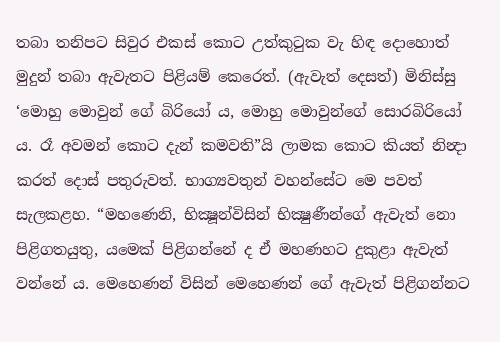තබා තනිපට සිවුර එකස් කොට උත්කුටුක වැ හිඳ දොහොත් මුදුන් තබා ඇවැතට පිළියම් කෙරෙත්. (ඇවැත් දෙසත්) මිනිස්සු ‘මොහු මොවුන් ගේ බිරියෝ ය, මොහු මොවුන්ගේ සොරබිරියෝ ය. රෑ අවමන් කොට දැන් කමවති”යි ලාමක කොට කියත් නින්‍දා කරත් දොස් පතුරුවත්. භාග්‍යවතුන් වහන්සේට මෙ පවත් සැලකළහ. “මහණෙනි, භික්‍ෂූන්විසින් භික්‍ෂුණීන්ගේ ඇවැත් නො පිළිගතයුතු, යමෙක් පිළිගන්නේ ද ඒ මහණහට දුකුළා ඇවැත් වන්නේ ය. මෙහෙණන් විසින් මෙහෙණන් ගේ ඇවැත් පිළිගන්නට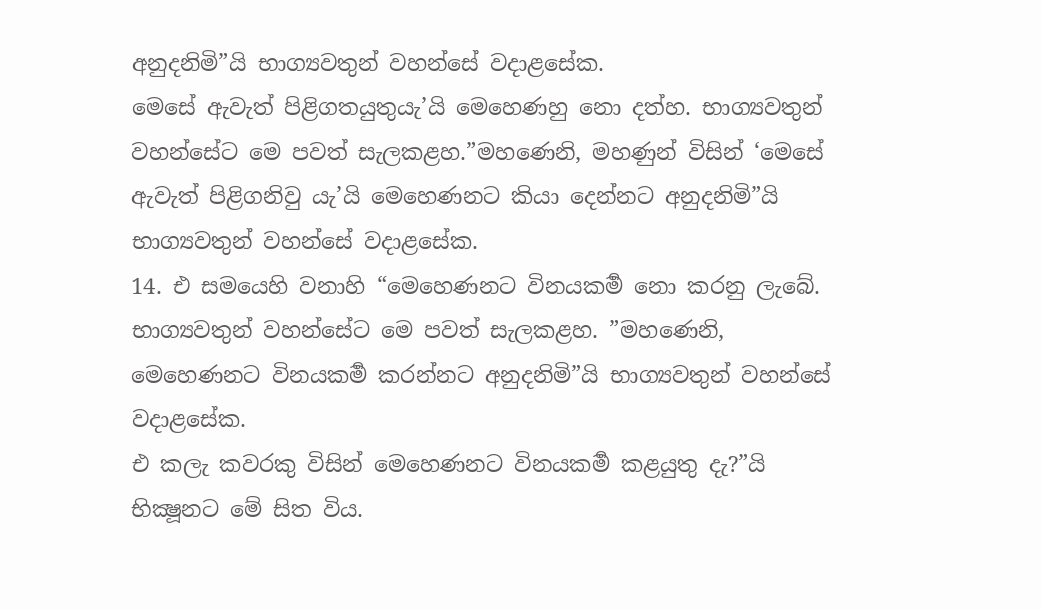අනුදනිමි”යි භාග්‍යවතුන් වහන්සේ වදාළසේක.
මෙසේ ඇවැත් පිළිගතයුතුයැ’යි මෙහෙණහු නො දත්හ. භාග්‍යවතුන් වහන්සේට මෙ පවත් සැලකළහ.”මහණෙනි, මහණුන් විසින් ‘මෙසේ ඇවැත් පිළිගනිවු යැ’යි මෙහෙණනට කියා දෙන්නට අනුදනිමි”යි භාග්‍යවතුන් වහන්සේ වදාළසේක.
14. එ සමයෙහි වනාහි “මෙහෙණනට විනයකර්‍ම නො කරනු ලැබේ. භාග්‍යවතුන් වහන්සේට මෙ පවත් සැලකළහ. ”මහණෙනි, මෙහෙණනට විනයකර්‍ම කරන්නට අනුදනිමි”යි භාග්‍යවතුන් වහන්සේ වදාළසේක.
එ කලැ කවරකු විසින් මෙහෙණනට විනයකර්‍ම කළයුතු දැ?”යි භික්‍ෂූනට මේ සිත විය.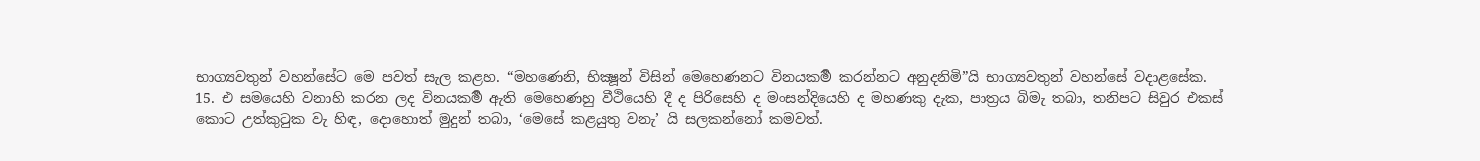භාග්‍යවතුන් වහන්සේට මෙ පවත් සැල කළහ. “මහණෙනි, භික්‍ෂූන් විසින් මෙහෙණනට විනයකර්‍ම කරන්නට අනුදනිමි”යි භාග්‍යවතුන් වහන්සේ වදාළසේක.
15. එ සමයෙහි වනාහි කරන ලද විනයකර්‍ම ඇති මෙහෙණහු වීථියෙහි දී ද පිරිසෙහි ද මංසන්දියෙහි ද මහණකු දැක, පාත්‍රය බිමැ තබා, තනිපට සිවුර එකස් කොට උත්කුටුක වැ හිඳ, දොහොත් මුදුන් තබා, ‘මෙසේ කළයුතු වනැ’ යි සලකන්නෝ කමවත්.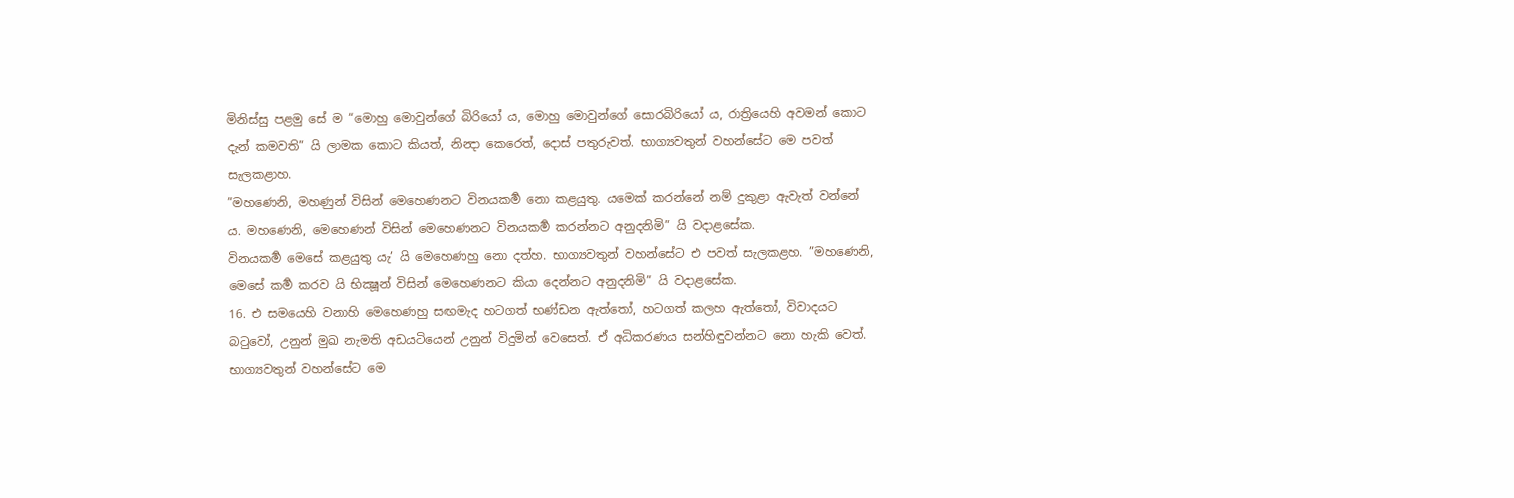මිනිස්සු පළමු සේ ම “මොහු මොවුන්ගේ බිරියෝ ය, මොහු මොවුන්ගේ සොරබිරියෝ ය, රාත්‍රියෙහි අවමන් කොට දැන් කමවති” යි ලාමක කොට කියත්, නින්‍දා කෙරෙත්, දොස් පතුරුවත්. භාග්‍යවතුන් වහන්සේට මෙ පවත් සැලකළාහ.
”මහණෙනි, මහණුන් විසින් මෙහෙණනට විනයකර්‍ම නො කළයුතු. යමෙක් කරන්නේ නම් දුකුළා ඇවැත් වන්නේ ය. මහණෙනි, මෙහෙණන් විසින් මෙහෙණනට විනයකර්‍ම කරන්නට අනුදනිමි” යි වදාළසේක.
විනයකර්‍ම මෙසේ කළයුතු යැ’ යි මෙහෙණහු නො දත්හ. භාග්‍යවතුන් වහන්සේට එ පවත් සැලකළහ. ”මහණෙනි, මෙසේ කර්‍ම කරව යි භික්‍ෂූන් විසින් මෙහෙණනට කියා දෙන්නට අනුදනිමි” යි වදාළසේක.
16. එ සමයෙහි වනාහි මෙහෙණහු සඟමැද හටගත් භණ්ඩන ඇත්තෝ, හටගත් කලහ ඇත්තෝ, විවාදයට බටුවෝ, උනුන් මුඛ නැමති අඩයටියෙන් උනුන් විදුමින් වෙසෙත්. ඒ අධිකරණය සන්හිඳුවන්නට නො හැකි වෙත්. භාග්‍යවතුන් වහන්සේට මෙ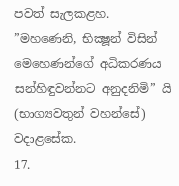පවත් සැලකළහ. ”මහණෙනි, භික්‍ෂූන් විසින් මෙහෙණන්ගේ අධිකරණය සන්හිඳුවන්නට අනුදනිමි” යි (භාග්‍යවතුන් වහන්සේ) වදාළසේක.
17.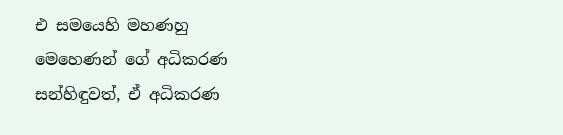එ සමයෙහි මහණහු මෙහෙණන් ගේ අධිකරණ සන්හිඳුවත්, ඒ අධිකරණ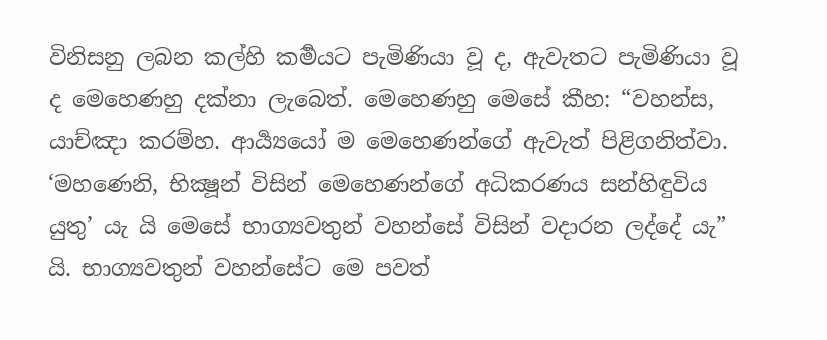විනිසනු ලබන කල්හි කර්‍මයට පැමිණියා වූ ද, ඇවැතට පැමිණියා වූ ද මෙහෙණහු දක්නා ලැබෙත්. මෙහෙණහු මෙසේ කීහ: “වහන්ස, යාච්ඤා කරම්හ. ආර්‍ය්‍යයෝ ම මෙහෙණන්ගේ ඇවැත් පිළිගනිත්වා. ‘මහණෙනි, භික්‍ෂූන් විසින් මෙහෙණන්ගේ අධිකරණය සන්හිඳුවිය යුතු’ යැ යි මෙසේ භාග්‍යවතුන් වහන්සේ විසින් වදාරන ලද්දේ යැ” යි. භාග්‍යවතුන් වහන්සේට මෙ පවත්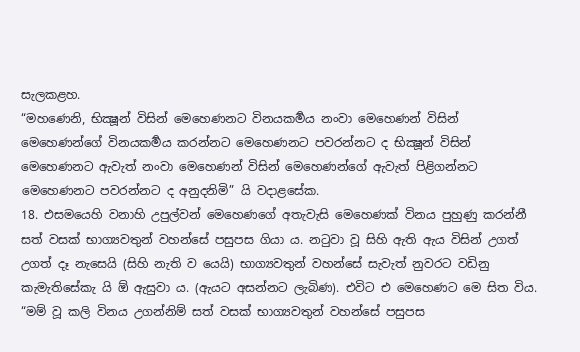සැලකළහ.
“මහණෙනි, භික්‍ෂූන් විසින් මෙහෙණනට විනයකර්‍මය නංවා මෙහෙණන් විසින් මෙහෙණන්ගේ විනයකර්‍මය කරන්නට මෙහෙණනට පවරන්නට ද භික්‍ෂූන් විසින් මෙහෙණනට ඇවැත් නංවා මෙහෙණන් විසින් මෙහෙණන්ගේ ඇවැත් පිළිගන්නට මෙහෙණනට පවරන්නට ද අනුදනිමි” යි වදාළසේක.
18. එසමයෙහි වනාහි උපුල්වන් මෙහෙණගේ අතැවැසි මෙහෙණක් විනය පුහුණු කරන්නී සත් වසක් භාග්‍යවතුන් වහන්සේ පසුපස ගියා ය. නටුවා වූ සිහි ඇති ඇය විසින් උගත් උගත් දෑ නැසෙයි (සිහි නැති ව යෙයි) භාග්‍යවතුන් වහන්සේ සැවැත් නුවරට වඩිනු කැමැතිසේකැ යි ඕ ඇසුවා ය. (ඇයට අසන්නට ලැබිණ). එවිට එ මෙහෙණට මෙ සිත විය. “මම් වූ කලි විනය උගන්නිම් සත් වසක් භාග්‍යවතුන් වහන්සේ පසුපස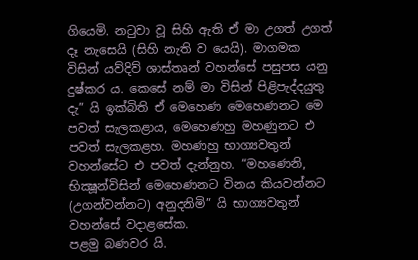ගියෙමි. නටුවා වූ සිහි ඇති ඒ මා උගත් උගත් දෑ නැසෙයි (සිහි නැති ව යෙයි). මාගමක විසින් යව්දිව් ශාස්තෘන් වහන්සේ පසුපස යනු දුෂ්කර ය. කෙසේ නම් මා විසින් පිළිපැද්දයුතු දැ” යි ඉක්බිති ඒ මෙහෙණ මෙහෙණනට මෙ පවත් සැලකළාය, මෙහෙණහු මහණුනට එ පවත් සැලකළහ. මහණහු භාග්‍යවතුන් වහන්සේට එ පවත් දැන්නුහ. “මහණෙනි, භික්‍ෂූන්විසින් මෙහෙණනට විනය කියවන්නට (උගන්වන්නට) අනුදනිමි” යි භාග්‍යවතුන් වහන්සේ වදාළසේක.
පළමු බණවර යි.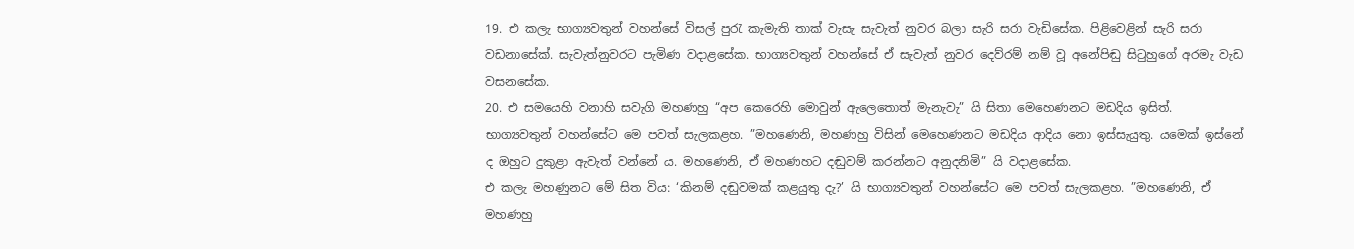19. එ කලැ භාග්‍යවතුන් වහන්සේ විසල් පුරැ කැමැති තාක් වැසැ සැවැත් නුවර බලා සැරි සරා වැඩිසේක. පිළිවෙළින් සැරි සරා වඩනාසේක්. සැවැත්නුවරට පැමිණ වදාළසේක. භාග්‍යවතුන් වහන්සේ ඒ සැවැත් නුවර දෙව්රම් නම් වූ අනේපිඬු සිටුහුගේ අරමැ වැඩ වසනසේක.
20. එ සමයෙහි වනාහි සවැගි මහණහු “අප කෙරෙහි මොවුන් ඇලෙතොත් මැනැවැ” යි සිතා මෙහෙණනට මඩදිය ඉසිත්. භාග්‍යවතුන් වහන්සේට මෙ පවත් සැලකළහ. ”මහණෙනි, මහණහු විසින් මෙහෙණනට මඩදිය ආදිය නො ඉස්සැයුතු. යමෙක් ඉස්නේ ද ඔහුට දුකුළා ඇවැත් වන්නේ ය. මහණෙනි, ඒ මහණහට දඬුවම් කරන්නට අනුදනිමි” යි වදාළසේක.
එ කලැ මහණුනට මේ සිත විය: ‘කිනම් දඬුවමක් කළයුතු දැ?’ යි භාග්‍යවතුන් වහන්සේට මෙ පවත් සැලකළහ. ”මහණෙනි, ඒ මහණහු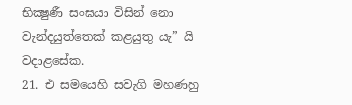භික්‍ෂුණී සංඝයා විසින් නො වැන්දයුත්තෙක් කළයුතු යැ” යි වදාළසේක.
21. එ සමයෙහි සවැගි මහණහු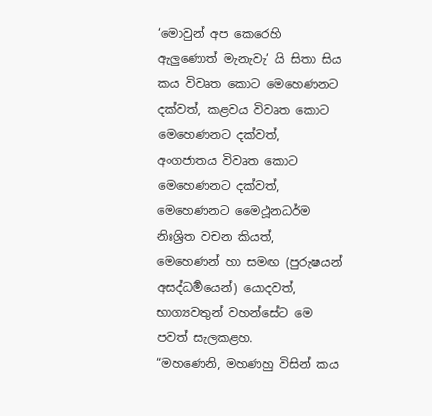‘මොවුන් අප කෙරෙහි ඇලුණොත් මැනැවැ’ යි සිතා සිය කය විවෘත කොට මෙහෙණනට දක්වත්, කළවය විවෘත කොට මෙහෙණනට දක්වත්, අංගජාතය විවෘත කොට මෙහෙණනට දක්වත්, මෙහෙණනට මෛථූනධර්ම නිඃශ්‍රිත වචන කියත්, මෙහෙණන් හා සමඟ (පුරුෂයන් අසද්ධර්‍මයෙන්) යොදවත්, භාග්‍යවතුන් වහන්සේට මෙ පවත් සැලකළහ.
“මහණෙනි, මහණහු විසින් කය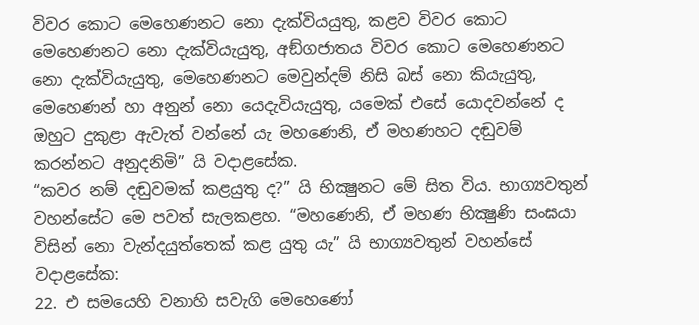විවර කොට මෙහෙණනට නො දැක්වියයුතු, කළව විවර කොට මෙහෙණනට නො දැක්වියැයුතු, අඞ්ගජාතය විවර කොට මෙහෙණනට නො දැක්වියැයුතු, මෙහෙණනට මෙවුන්දම් නිසි බස් නො කියැයුතු, මෙහෙණන් හා අනුන් නො යෙදැවියැයුතු, යමෙක් එසේ යොදවන්නේ ද ඔහුට දුකුළා ඇවැත් වන්නේ යැ මහණෙනි, ඒ මහණහට දඬුවම් කරන්නට අනුදනිමි” යි වදාළසේක.
“කවර නම් දඬුවමක් කළයුතු ද?” යි භික්‍ෂුනට මේ සිත විය. භාග්‍යවතුන් වහන්සේට මෙ පවත් සැලකළහ. “මහණෙනි, ඒ මහණ භික්‍ෂුණි සංඝයා විසින් නො වැන්දයුත්තෙක් කළ යුතු යැ” යි භාග්‍යවතුන් වහන්සේ වදාළසේක:
22. එ සමයෙහි වනාහි සවැගි මෙහෙණෝ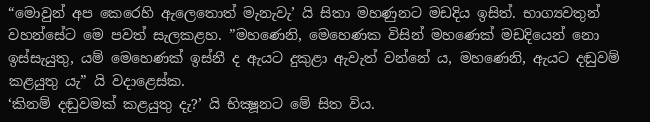“මොවුන් අප කෙරෙහි ඇලෙතොත් මැනැවැ’ යි සිතා මහණුනට මඩදිය ඉසිත්. භාග්‍යවතුන් වහන්සේට මෙ පවත් සැලකළහ. ”මහණෙනි, මෙහෙණක විසින් මහණෙක් මඩදියෙන් නො ඉස්සැයුතු, යම් මෙහෙණක් ඉස්නී ද ඇයට දුකුළා ඇවැත් වන්නේ ය, මහණෙනි, ඇයට දඬුවම් කළයුතු යැ” යි වදාළෙස්ක.
‘කිනම් දඬුවමක් කළයුතු දැ?’ යි භික්‍ෂූනට මේ සිත විය.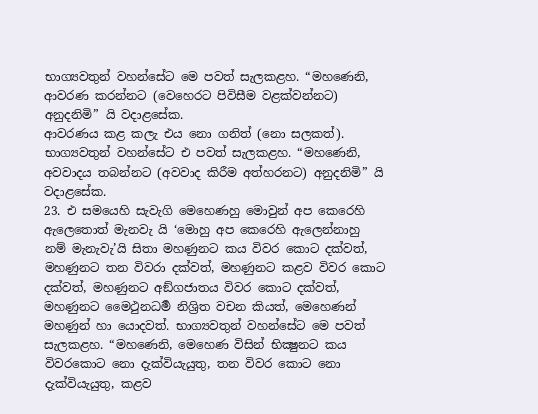භාග්‍යවතුන් වහන්සේට මෙ පවත් සැලකළහ. “මහණෙනි, ආවරණ කරන්නට (වෙහෙරට පිවිසීම වළක්වන්නට) අනුදනිමි” යි වදාළසේක.
ආවරණය කළ කලැ එය නො ගනිත් (නො සලකත්). භාග්‍යවතුන් වහන්සේට එ පවත් සැලකළහ. “මහණෙනි, අවවාදය තබන්නට (අවවාද කිරීම අත්හරනට) අනුදනිමි” යි වදාළසේක.
23. එ සමයෙහි සැවැගි මෙහෙණහු මොවුන් අප කෙරෙහි ඇලෙතොත් මැනවැ යි ‘මොහු අප කෙරෙහි ඇලෙන්නාහු නම් මැනැවැ’යි සිතා මහණුනට කය විවර කොට දක්වත්, මහණුනට තන විවරා දක්වත්, මහණුනට කළව විවර කොට දක්වත්, මහණුනට අඞ්ගජාතය විවර කොට දක්වත්, මහණුනට මෛථුනධර්‍ම නිශ්‍රිත වචන කියත්, මෙහෙණන් මහණුන් හා යොදවත්. භාග්‍යවතුන් වහන්සේට මෙ පවත් සැලකළහ. “මහණෙනි, මෙහෙණ විසින් භික්‍ෂුනට කය විවරකොට නො දැක්වියැයුතු, තන විවර කොට නො දැක්වියැයුතු, කළව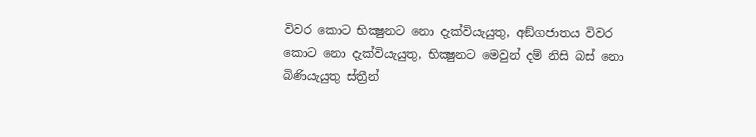විවර කොට භික්‍ෂුනට නො දැක්වියැයුතු, අඞ්ගජාතය විවර කොට නො දැක්වියැයුතු, භික්‍ෂුනට මෙවුන් දම් නිසි බස් නො බිණියැයුතු ස්ත්‍රීන්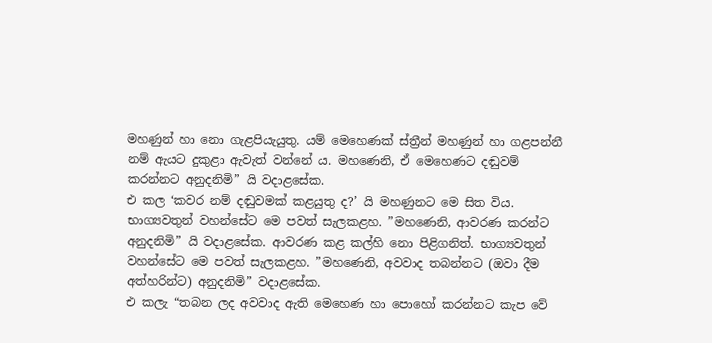මහණුන් හා නො ගැළපියැයුතු. යම් මෙහෙණක් ස්ත්‍රීන් මහණුන් හා ගළපන්නී නම් ඇයට දුකුළා ඇවැත් වන්නේ ය. මහණෙනි, ඒ මෙහෙණට දඬුවම් කරන්නට අනුදනිමි” යි වදාළසේක.
එ කල ‘කවර නම් දඬුවමක් කළයුතු ද?’ යි මහණුනට මෙ සිත විය. භාග්‍යවතුන් වහන්සේට මෙ පවත් සැලකළහ. ”මහණෙනි, ආවරණ කරන්ට අනුදනිමි” යි වදාළසේක. ආවරණ කළ කල්හි නො පිළිගනිත්. භාග්‍යවතුන් වහන්සේට මෙ පවත් සැලකළහ. ”මහණෙනි, අවවාද තබන්නට (ඔවා දීම අත්හරින්ට) අනුදනිමි” වදාළසේක.
එ කලැ “තබන ලද අවවාද ඇති මෙහෙණ හා පොහෝ කරන්නට කැප වේ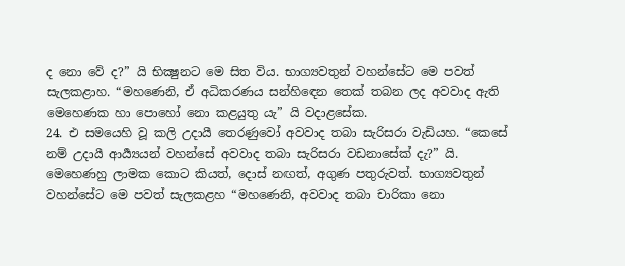ද නො වේ ද?” යි භික්‍ෂුනට මෙ සිත විය. භාග්‍යවතුන් වහන්සේට මෙ පවත් සැලකළාහ. “මහණෙනි, ඒ අධිකරණය සන්හිඳෙන තෙක් තබන ලද අවවාද ඇති මෙහෙණක හා පොහෝ නො කළයුතු යැ” යි වදාළසේක.
24. එ සමයෙහි වූ කලි උදායී තෙරණුවෝ අවවාද තබා සැරිසරා වැඩියහ. “කෙසේ නම් උදායී ආර්‍ය්‍යයන් වහන්සේ අවවාද තබා සැරිසරා වඩනාසේක් දැ?” යි. මෙහෙණහු ලාමක කොට කියත්, දොස් නඟත්, අගුණ පතුරුවත්. භාග්‍යවතුන් වහන්සේට මෙ පවත් සැලකළහ “මහණෙනි, අවවාද තබා චාරිකා නො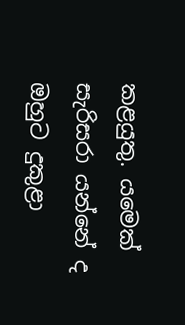කළයුතු. යමෙක් සැරිසරා යන්නේ ද ඔහුට දුකුළා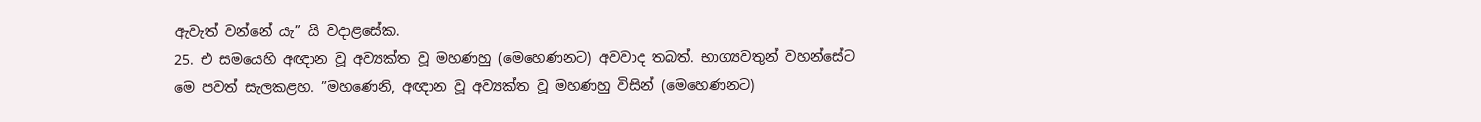ඇවැත් වන්නේ යැ” යි වදාළසේක.
25. එ සමයෙහි අඥාන වූ අව්‍යක්ත වූ මහණහු (මෙහෙණනට) අවවාද තබත්. භාග්‍යවතුන් වහන්සේට මෙ පවත් සැලකළහ. ”මහණෙනි, අඥාන වූ අව්‍යක්ත වූ මහණහු විසින් (මෙහෙණනට)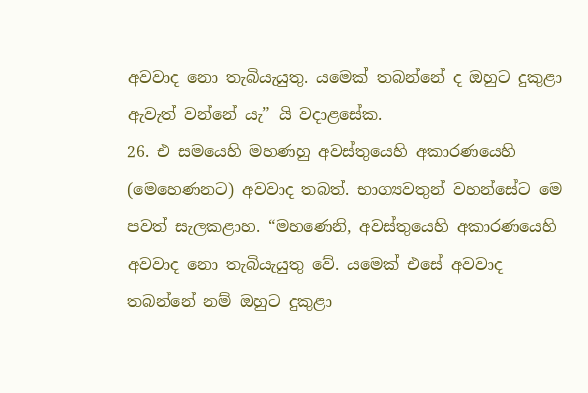අවවාද නො තැබියැයුතු. යමෙක් තබන්නේ ද ඔහුට දුකුළා ඇවැත් වන්නේ යැ” යි වදාළසේක.
26. එ සමයෙහි මහණහු අවස්තුයෙහි අකාරණයෙහි (මෙහෙණනට) අවවාද තබත්. භාග්‍යවතුන් වහන්සේට මෙ පවත් සැලකළාහ. “මහණෙනි, අවස්තුයෙහි අකාරණයෙහි අවවාද නො තැබියැයුතු වේ. යමෙක් එසේ අවවාද තබන්නේ නම් ඔහුට දුකුළා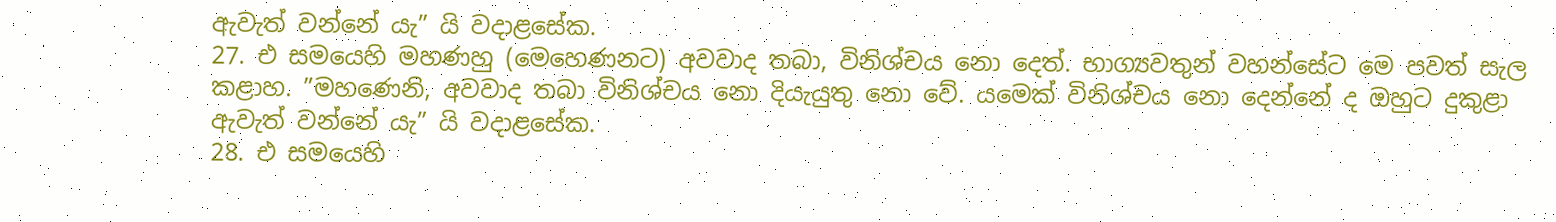ඇවැත් වන්නේ යැ” යි වදාළසේක.
27. එ සමයෙහි මහණහු (මෙහෙණනට) අවවාද තබා, විනිශ්චය නො දෙත්. භාග්‍යවතුන් වහන්සේට මෙ පවත් සැල කළාහ. ”මහණෙනි, අවවාද තබා විනිශ්චය නො දියැයුතු නො වේ. යමෙක් විනිශ්චය නො දෙන්නේ ද ඔහුට දුකුළා ඇවැත් වන්නේ යැ” යි වදාළසේක.
28. එ සමයෙහි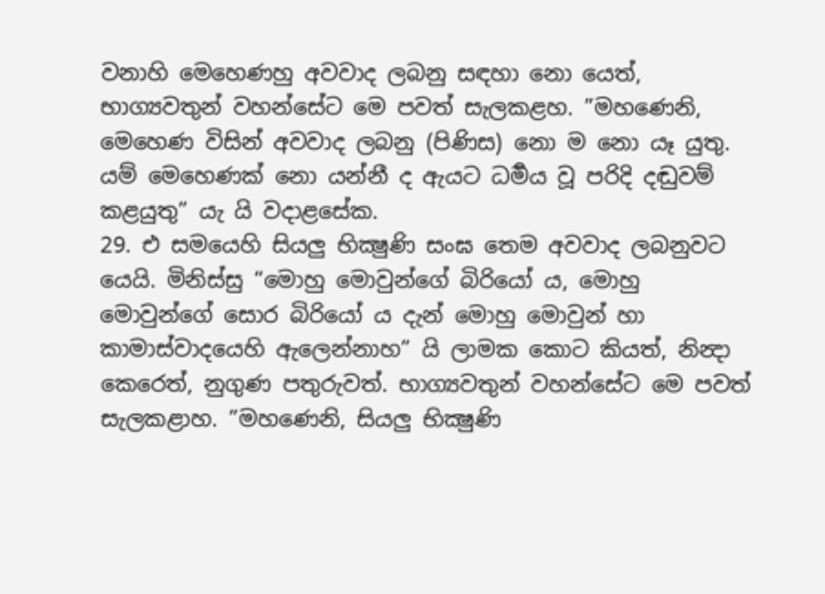වනාහි මෙහෙණහු අවවාද ලබනු සඳහා නො යෙත්, භාග්‍යවතුන් වහන්සේට මෙ පවත් සැලකළහ. ”මහණෙනි, මෙහෙණ විසින් අවවාද ලබනු (පිණිස) නො ම නො යෑ යුතු. යම් මෙහෙණක් නො යන්නී ද ඇයට ධර්‍මය වූ පරිදි දඬුවම් කළයුතු” යැ යි වදාළසේක.
29. එ සමයෙහි සියලු භික්‍ෂුණි සංඝ තෙම අවවාද ලබනුවට යෙයි. මිනිස්සු “මොහු මොවුන්ගේ බිරියෝ ය, මොහු මොවුන්ගේ සොර බිරියෝ ය දැන් මොහු මොවුන් හා කාමාස්වාදයෙහි ඇලෙන්නාහ” යි ලාමක කොට කියත්, නින්‍දා කෙරෙත්, නුගුණ පතුරුවත්. භාග්‍යවතුන් වහන්සේට මෙ පවත් සැලකළාහ. ”මහණෙනි, සියලු භික්‍ෂුණි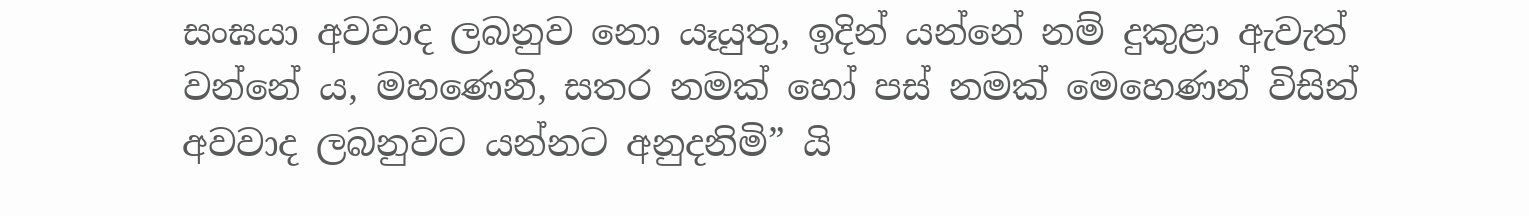සංඝයා අවවාද ලබනුව නො යෑයුතු, ඉදින් යන්නේ නම් දුකුළා ඇවැත් වන්නේ ය, මහණෙනි, සතර නමක් හෝ පස් නමක් මෙහෙණන් විසින් අවවාද ලබනුවට යන්නට අනුදනිමි” යි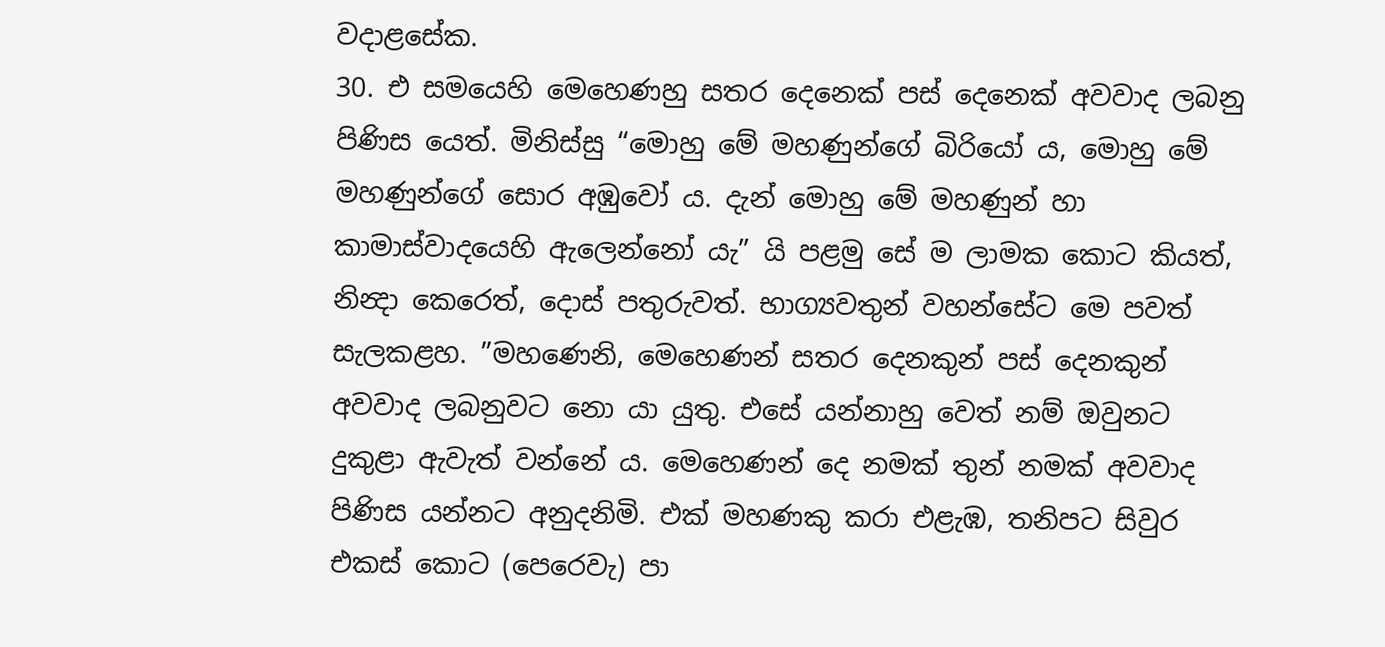වදාළසේක.
30. එ සමයෙහි මෙහෙණහු සතර දෙනෙක් පස් දෙනෙක් අවවාද ලබනු පිණිස යෙත්. මිනිස්සු “මොහු මේ මහණුන්ගේ බිරියෝ ය, මොහු මේ මහණුන්ගේ සොර අඹුවෝ ය. දැන් මොහු මේ මහණුන් හා කාමාස්වාදයෙහි ඇලෙන්නෝ යැ” යි පළමු සේ ම ලාමක කොට කියත්, නින්‍දා කෙරෙත්, දොස් පතුරුවත්. භාග්‍යවතුන් වහන්සේට මෙ පවත් සැලකළහ. ”මහණෙනි, මෙහෙණන් සතර දෙනකුන් පස් දෙනකුන් අවවාද ලබනුවට නො යා යුතු. එසේ යන්නාහු වෙත් නම් ඔවුනට දුකුළා ඇවැත් වන්නේ ය. මෙහෙණන් දෙ නමක් තුන් නමක් අවවාද පිණිස යන්නට අනුදනිමි. එක් මහණකු කරා එළැඹ, තනිපට සිවුර එකස් කොට (පෙරෙවැ) පා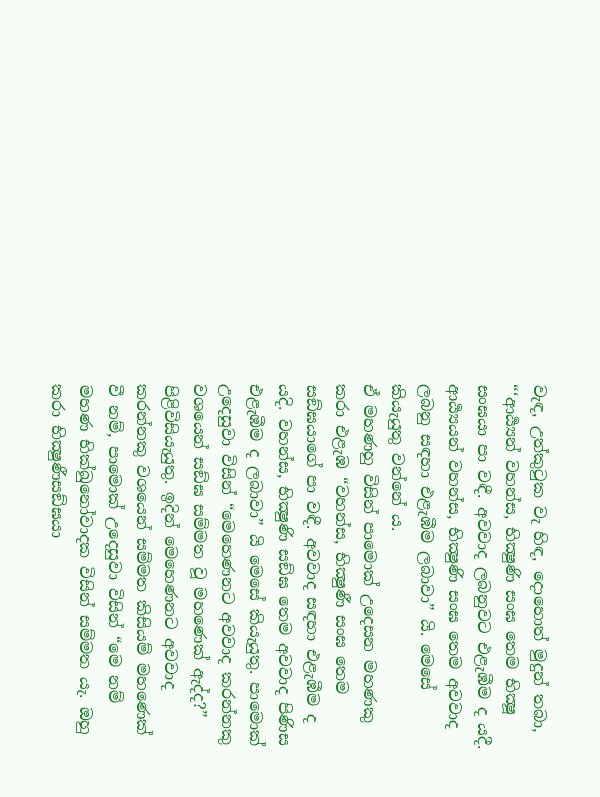වැඳ, උත්කුටුක වැ හිඳ, දොහොත් මුදුන් තබා, “‘ආර්‍ය්‍යන් වහන්ස, භික්‍ෂුණි සංඝ තෙම භික්‍ෂූ සංඝයා පා වඳී. අවවාද ලබනුවට එළැඹීම ද යදී. ආර්‍ය්‍යයන් වහන්ස, භික්‍ෂුණි සංඝ තෙම අවවාද ලබනු සඳහා එළැඹීම ලබාවා” යි. මෙසේ කියැයුතු වන්නේ ය.
ඒ මහණහු විසින් පාමොක් උදෙසන මහණකු කරා එළැඹ “වහන්ස, භික්‍ෂුණී සංඝ තෙම සඞ්ඝයාගේ පා වඳී. අවවාද සඳහා එළැඹීම ද යදි. වහන්ස, භික්‍ෂුණි සඞ්ඝ තෙම අවවාද පිණිස එළැඹීම ද ලබාවා” යි මෙසේ කියැයුතු. පාමොක් උදෙසුවා විසින් “මෙහෙණනට අවවාද කරන්නකු වශයෙන් සඞ්ඝ සම්මත වූ මහණෙක් ඇද්ද?” පිළිවිසියැයුතු. ඉදින් මෙහෙණනට අවවාද කරන්නකු වශයෙන් සම්මත කිසියම් මහණෙක් වී නම්, පාමොක් උදෙසුවා විසින් “මෙ නම් මහණ භික්ඛුනෝවාදක විසින් සම්මත යැ. ඔහු කරා භික්‍ෂුණීසඞ්ඝයා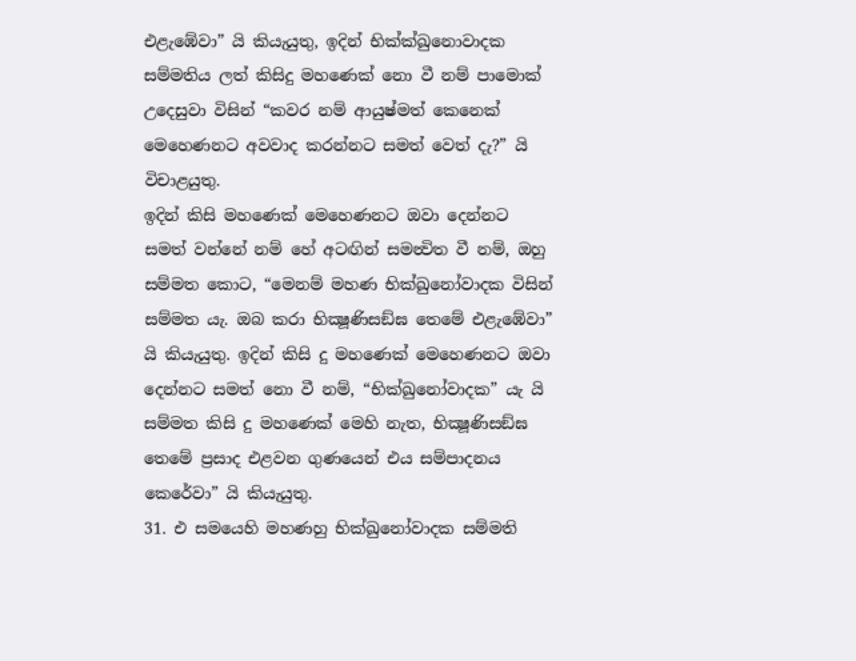එළැඹේවා” යි කියැයුතු, ඉදින් භික්ක්ඛුනොවාදක සම්මතිය ලත් කිසිදු මහණෙක් නො වී නම් පාමොක් උදෙසුවා විසින් “කවර නම් ආයුෂ්මත් කෙනෙක් මෙහෙණනට අවවාද කරන්නට සමත් වෙත් දැ?” යි විචාළයුතු.
ඉදින් කිසි මහණෙක් මෙහෙණනට ඔවා දෙන්නට සමත් වන්නේ නම් හේ අටඟින් සමන්‍විත වී නම්, ඔහු සම්මත කොට, “මෙනම් මහණ භික්ඛුනෝවාදක විසින් සම්මත යැ. ඔබ කරා භික්‍ෂූණිසඞ්ඝ තෙමේ එළැඹේවා” යි කියැයුතු. ඉදින් කිසි දු මහණෙක් මෙහෙණනට ඔවා දෙන්නට සමත් නො වී නම්, “භික්ඛුනෝවාදක” යැ යි සම්මත කිසි දු මහණෙක් මෙහි නැත, භික්‍ෂූණිසඞ්ඝ තෙමේ ප්‍රසාද එළවන ගුණයෙන් එය සම්පාදනය කෙරේවා” යි කියැයුතු.
31. එ සමයෙහි මහණහු භික්ඛුනෝවාදක සම්මති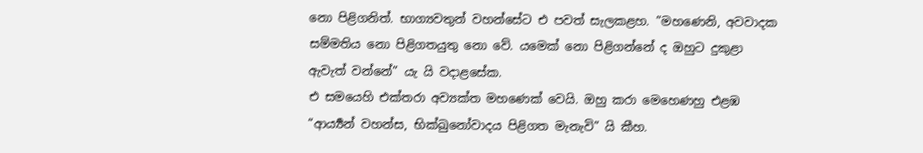නො පිළිගනිත්. භාග්‍යවතුන් වහන්සේට එ පවත් සැලකළහ. ”මහණෙනි, අවවාදක සම්මතිය නො පිළිගතයුතු නො වේ. යමෙක් නො පිළිගන්නේ ද ඔහුට දුකුළා ඇවැත් වන්නේ” යැ යි වදාළසේක.
එ සමයෙහි එක්තරා අව්‍යක්ත මහණෙක් වෙයි. ඔහු කරා මෙහෙණහු එළඹ “ආර්‍ය්‍යන් වහන්ස, භික්ඛුනෝවාදය පිළිගත මැනැවි” යි කීහ.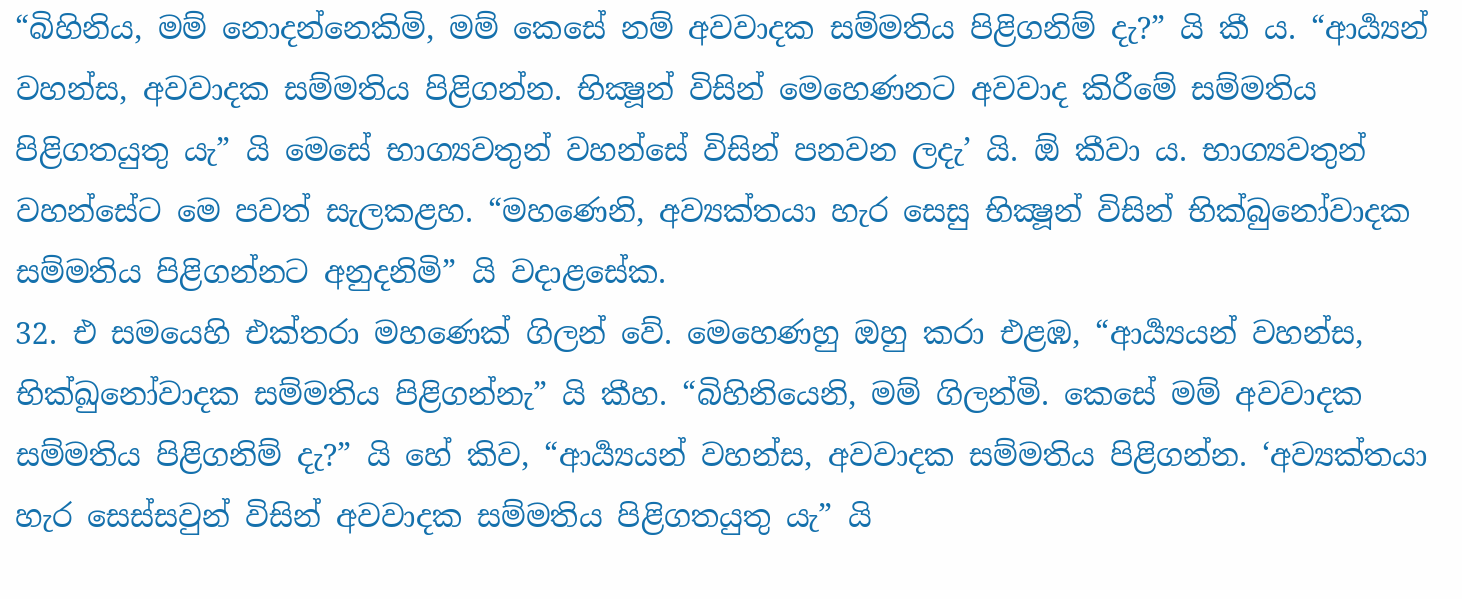“බිහිනිය, මම් නොදන්නෙකිමි, මම් කෙසේ නම් අවවාදක සම්මතිය පිළිගනිම් දැ?” යි කී ය. “ආර්‍ය්‍යන් වහන්ස, අවවාදක සම්මතිය පිළිගන්න. භික්‍ෂූන් විසින් මෙහෙණනට අවවාද කිරීමේ සම්මතිය පිළිගතයුතු යැ” යි මෙසේ භාග්‍යවතුන් වහන්සේ විසින් පනවන ලදැ’ යි. ඕ කීවා ය. භාග්‍යවතුන් වහන්සේට මෙ පවත් සැලකළහ. “මහණෙනි, අව්‍යක්තයා හැර සෙසු භික්‍ෂූන් විසින් භික්බුනෝවාදක සම්මතිය පිළිගන්නට අනුදනිමි” යි වදාළසේක.
32. එ සමයෙහි එක්තරා මහණෙක් ගිලන් වේ. මෙහෙණහු ඔහු කරා එළඹ, “ආර්‍ය්‍යයන් වහන්ස, භික්ඛුනෝවාදක සම්මතිය පිළිගන්නැ” යි කීහ. “බිහිනියෙනි, මම් ගිලන්මි. කෙසේ මම් අවවාදක සම්මතිය පිළිගනිම් දැ?” යි හේ කිව, “ආර්‍ය්‍යයන් වහන්ස, අවවාදක සම්මතිය පිළිගන්න. ‘අව්‍යක්තයා හැර සෙස්සවුන් විසින් අවවාදක සම්මතිය පිළිගතයුතු යැ” යි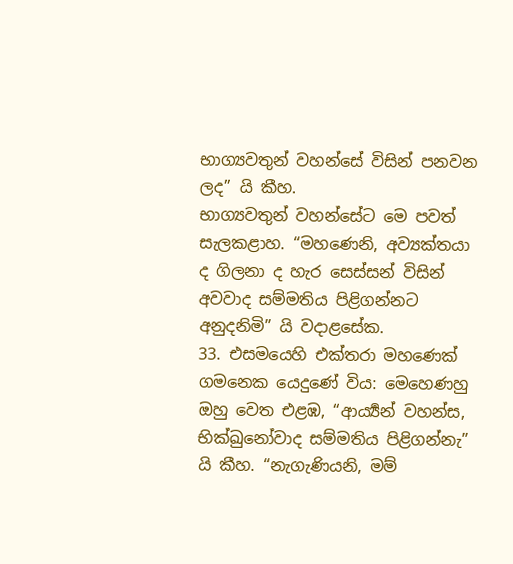භාග්‍යවතුන් වහන්සේ විසින් පනවන ලද” යි කීහ.
භාග්‍යවතුන් වහන්සේට මෙ පවත් සැලකළාහ. “මහණෙනි, අව්‍යක්තයා ද ගිලනා ද හැර සෙස්සන් විසින් අවවාද සම්මතිය පිළිගන්නට අනුදනිමි” යි වදාළසේක.
33. එසමයෙහි එක්තරා මහණෙක් ගමනෙක යෙදුණේ විය: මෙහෙණහු ඔහු වෙත එළඹ, “ආර්‍ය්‍යන් වහන්ස, භික්ඛුනෝවාද සම්මතිය පිළිගන්නැ” යි කීහ. “නැගැණියනි, මම්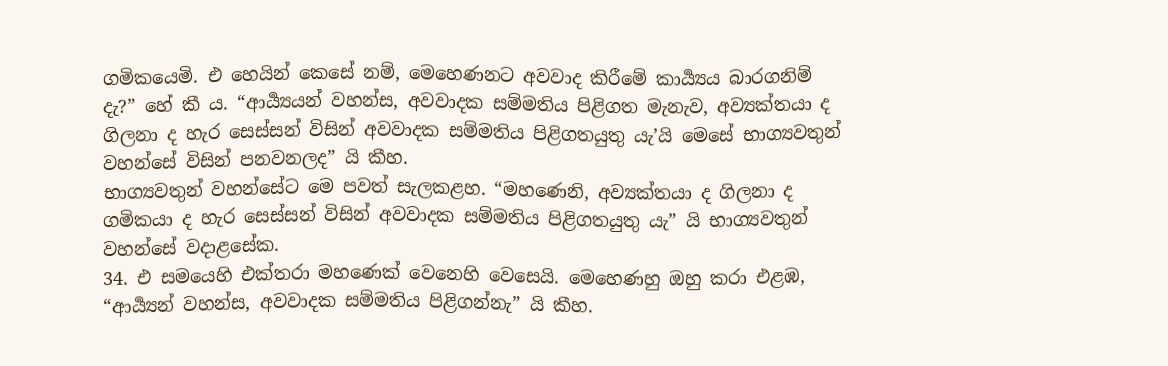ගමිකයෙමි. එ හෙයින් කෙසේ නම්, මෙහෙණනට අවවාද කිරීමේ කාර්‍ය්‍යය බාරගනිම් දැ?” හේ කී ය. “ආර්‍ය්‍යයන් වහන්ස, අවවාදක සම්මතිය පිළිගත මැනැව, අව්‍යක්තයා ද ගිලනා ද හැර සෙස්සන් විසින් අවවාදක සම්මතිය පිළිගතයුතු යැ’යි මෙසේ භාග්‍යවතුන් වහන්සේ විසින් පනවනලද” යි කීහ.
භාග්‍යවතුන් වහන්සේට මෙ පවත් සැලකළහ. “මහණෙනි, අව්‍යක්තයා ද ගිලනා ද ගමිකයා ද හැර සෙස්සන් විසින් අවවාදක සම්මතිය පිළිගතයුතු යැ” යි භාග්‍යවතුන් වහන්සේ වදාළසේක.
34. එ සමයෙහි එක්තරා මහණෙක් වෙනෙහි වෙසෙයි. මෙහෙණහු ඔහු කරා එළඹ, “ආර්‍ය්‍යන් වහන්ස, අවවාදක සම්මතිය පිළිගන්නැ” යි කීහ.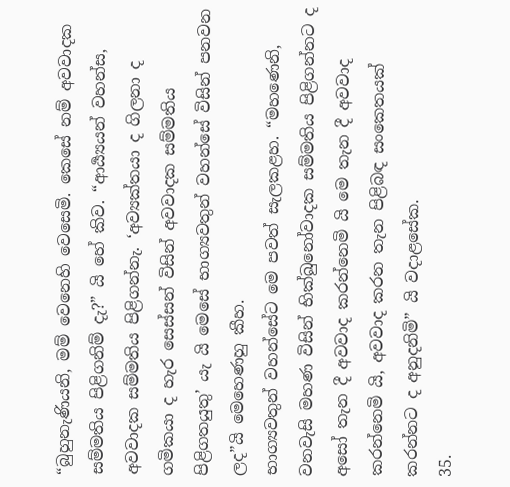“බුහුනැණියනි, මම් වෙනෙහි වෙසෙමි. කෙසේ නම් අවවාදක සම්මතිය පිළිගනිම් දැ?” යි හේ කිව. “ආර්‍ය්‍යයන් වහන්ස, අවවාදක සම්මතිය පිළිගන්නැ. ‘අව්‍යක්තයා ද ගිලනා ද ගමිකයා ද හැර සෙස්සන් විසින් අවවාදක සම්මතිය පිළිගතයුතු’ යැ යි මෙසේ භාග්‍යවතුන් වහන්සේ විසින් පනවන ලද”යි මෙහෙණහු කීහ.
භාග්‍යවතුන් වහන්සේට මෙ පවත් සැලකළහ. “මහණෙනි, වනවැසි මහණ විසින් භික්ඛුනෝවාදක සම්මතිය පිළිගන්නට ද අසෝ තැන දී අවවාද කරන්නෙමි යි මෙ තැන දී අවවාද කරන්නෙමි යි, අවවාද කරන තැන පිළිබඳ සංකෙතයක් කරන්නට ද අනුදනිමි” යි වදාළසේක.
35.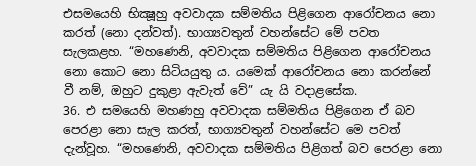එසමයෙහි භික්‍ෂූහු අවවාදක සම්මතිය පිළිගෙන ආරෝචනය නො කරත් (නො දන්වත්). භාග්‍යවතුන් වහන්සේට මේ පවත සැලකළහ. “මහණෙනි, අවවාදක සම්මතිය පිළිගෙන ආරෝචනය නො කොට නො සිටියයුතු ය. යමෙක් ආරෝචනය නො කරන්නේ වී නම්, ඔහුට දුකුළා ඇවැත් වේ” යැ යි වදාළසේක.
36. එ සමයෙහි මහණහු අවවාදක සම්මතිය පිළිගෙන ඒ බව පෙරළා නො සැල කරත්, භාග්‍යවතුන් වහන්සේට මෙ පවත් දැන්වූහ. “මහණෙනි, අවවාදක සම්මතිය පිළිගත් බව පෙරළා නො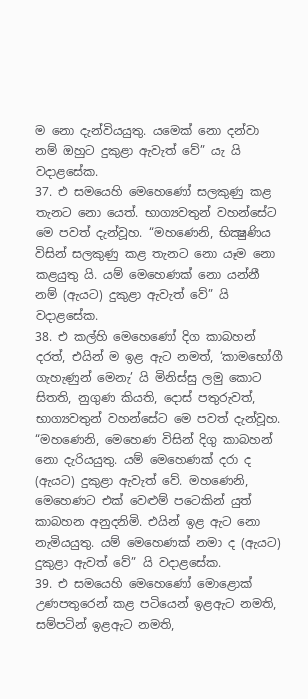ම නො දැන්වියයුතු. යමෙක් නො දන්වා නම් ඔහුට දුකුළා ඇවැත් වේ” යැ යි වදාළසේක.
37. එ සමයෙහි මෙහෙණෝ සලකුණු කළ තැනට නො යෙත්. භාග්‍යවතුන් වහන්සේට මෙ පවත් දැන්වූහ. “මහණෙනි, භික්‍ෂුණිය විසින් සලකුණු කළ තැනට නො යෑම නො කළයුතු යි. යම් මෙහෙණක් නො යන්නී නම් (ඇයට) දුකුළා ඇවැත් වේ” යි වදාළසේක.
38. එ කල්හි මෙහෙණෝ දිග කාබහන් දරත්, එයින් ම ඉළ ඇට නමත්, ‘කාමභෝගී ගැහැණුන් මෙනැ’ යි මිනිස්සු ලමු කොට සිතති, නුගුණ කියති, දොස් පතුරුවත්, භාග්‍යවතුන් වහන්සේට මෙ පවත් දැන්වූහ. “මහණෙනි, මෙහෙණ විසින් දිගු කාබහන් නො දැරියයුතු. යම් මෙහෙණක් දරා ද (ඇයට) දුකුළා ඇවැත් වේ. මහණෙනි, මෙහෙණට එක් වෙළුම් පටෙකින් යුත් කාබහන අනුදනිමි. එයින් ඉළ ඇට නො නැමියයුතු. යම් මෙහෙණක් නමා ද (ඇයට) දුකුළා ඇවත් වේ” යි වදාළසේක.
39. එ සමයෙහි මෙහෙණෝ මොළොක් උණපතුරෙන් කළ පටියෙන් ඉළඇට නමති, සම්පටින් ඉළඇට නමති,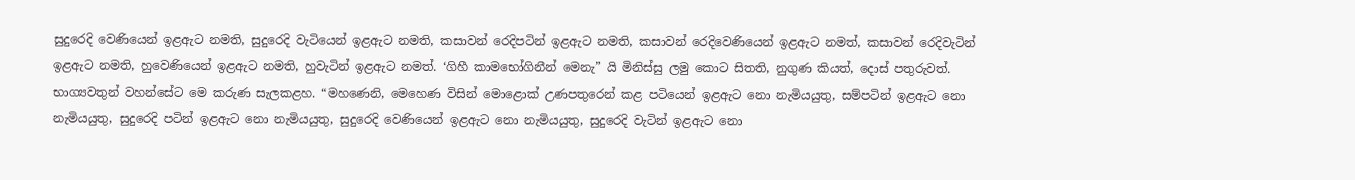සුදුරෙදි වෙණියෙන් ඉළඇට නමති, සුදුරෙදි වැටියෙන් ඉළඇට නමති, කසාවන් රෙදිපටින් ඉළඇට නමති, කසාවන් රෙදිවෙණියෙන් ඉළඇට නමත්, කසාවන් රෙදිවැටින් ඉළඇට නමති, හුවෙණියෙන් ඉළඇට නමති, හුවැටින් ඉළඇට නමත්. ‘ගිහී කාමභෝගිනීන් මෙනැ” යි මිනිස්සු ලමු කොට සිතති, නුගුණ කියත්, දොස් පතුරුවත්. භාග්‍යවතුන් වහන්සේට මෙ කරුණ සැලකළහ. “මහණෙනි, මෙහෙණ විසින් මොළොක් උණපතුරෙන් කළ පටියෙන් ඉළඇට නො නැමියයුතු, සම්පටින් ඉළඇට නො නැමියයුතු, සුදුරෙදි පටින් ඉළඇට නො නැමියයුතු, සුදුරෙදි වෙණියෙන් ඉළඇට නො නැමියයුතු, සුදුරෙදි වැටින් ඉළඇට නො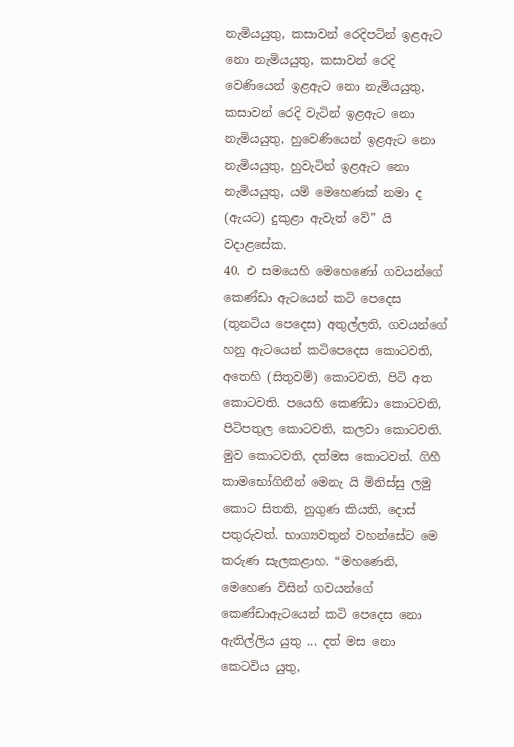නැමියයුතු, කසාවන් රෙදිපටින් ඉළඇට නො නැමියයුතු, කසාවන් රෙදි වෙණියෙන් ඉළඇට නො නැමියයුතු, කසාවන් රෙදි වැටින් ඉළඇට නො නැමියයුතු, හුවෙණියෙන් ඉළඇට නො නැමියයුතු, හුවැටින් ඉළඇට නො නැමියයුතු, යම් මෙහෙණක් නමා ද (ඇයට) දුකුළා ඇවැත් වේ” යි වදාළසේක.
40. එ සමයෙහි මෙහෙණෝ ගවයන්ගේ කෙණ්ඩා ඇටයෙන් කටි පෙදෙස (තුනටිය පෙදෙස) අතුල්ලති, ගවයන්ගේ හනු ඇටයෙන් කටිපෙදෙස කොටවති, අතෙහි (සිතුවම්) කොටවති, පිටි අත කොටවති. පයෙහි කෙණ්ඩා කොටවති, පිටිපතුල කොටවති, කලවා කොටවති. මුව කොටවති, දත්මස කොටවත්. ගිහී කාමභෝගිනීන් මෙනැ යි මිනිස්සු ලමු කොට සිතති, නුගුණ කියති, දොස් පතුරුවත්. භාග්‍යවතුන් වහන්සේට මෙ කරුණ සැලකළාහ. “මහණෙනි, මෙහෙණ විසින් ගවයන්ගේ කෙණ්ඩාඇටයෙන් කටි පෙදෙස නො ඇතිල්ලිය යුතු ... දත් මස නො කෙටවිය යුතු,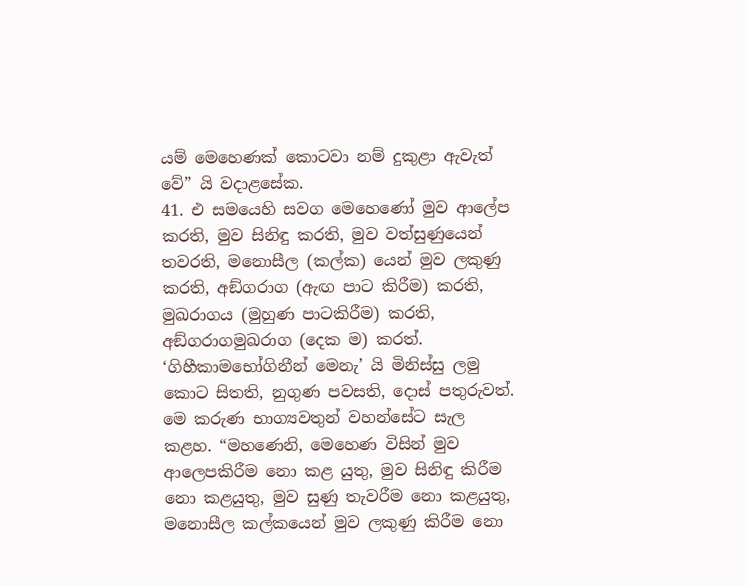යම් මෙහෙණක් කොටවා නම් දුකුළා ඇවැත් වේ” යි වදාළසේක.
41. එ සමයෙහි සවග මෙහෙණෝ මුව ආලේප කරති, මුව සිනිඳු කරති, මුව වත්සුණුයෙන් තවරති, මනොසීල (කල්ක) යෙන් මුව ලකුණු කරති, අඞ්ගරාග (ඇඟ පාට කිරීම) කරති, මුඛරාගය (මුහුණ පාටකිරීම) කරති, අඞ්ගරාගමුඛරාග (දෙක ම) කරත්. ‘ගිහීකාමභෝගිනීන් මෙනැ’ යි මිනිස්සු ලමු කොට සිතති, නුගුණ පවසති, දොස් පතුරුවත්. මෙ කරුණ භාග්‍යවතුන් වහන්සේට සැල කළහ. “මහණෙනි, මෙහෙණ විසින් මුව ආලෙපකිරීම නො කළ යුතු, මුව සිනිඳු කිරීම නො කළයුතු, මුව සුණු තැවරීම නො කළයුතු, මනොසීල කල්කයෙන් මුව ලකුණු කිරීම නො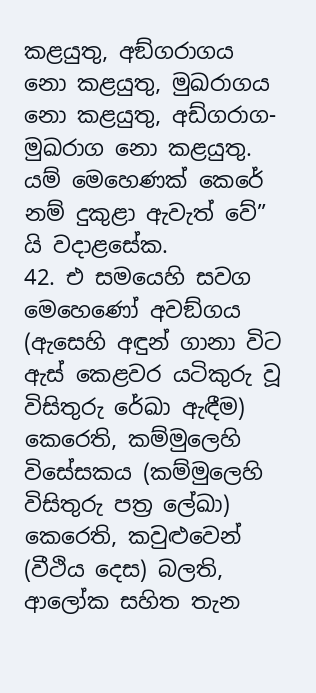කළයුතු, අඞ්ගරාගය නො කළයුතු, මුඛරාගය නො කළයුතු, අඩ්ගරාග-මුඛරාග නො කළයුතු. යම් මෙහෙණක් කෙරේ නම් දුකුළා ඇවැත් වේ” යි වදාළසේක.
42. එ සමයෙහි සවග මෙහෙණෝ අවඞ්ගය (ඇසෙහි අඳුන් ගානා විට ඇස් කෙළවර යටිකුරු වූ විසිතුරු රේඛා ඇඳීම) කෙරෙති, කම්මුලෙහි විසේසකය (කම්මුලෙහි විසිතුරු පත්‍ර ලේඛා) කෙරෙති, කවුළුවෙන් (වීථිය දෙස) බලති, ආලෝක සහිත තැන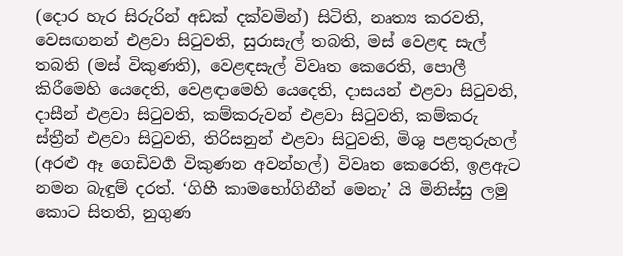(දොර හැර සිරුරින් අඩක් දක්වමින්) සිටිති, නෘත්‍ය කරවති, වෙසඟනන් එළවා සිටුවති, සුරාසැල් තබති, මස් වෙළඳ සැල් තබති (මස් විකුණති), වෙළඳසැල් විවෘත කෙරෙති, පොලී කිරීමෙහි යෙදෙති, වෙළඳාමෙහි යෙදෙති, දාසයන් එළවා සිටුවති, දාසීන් එළවා සිටුවති, කම්කරුවන් එළවා සිටුවති, කම්කරු ස්ත්‍රීන් එළවා සිටුවති, තිරිසනුන් එළවා සිටුවති, මිශු පළතුරුහල් (අරළු ඈ ගෙඩිවර්‍ග විකුණන අවන්හල්) විවෘත කෙරෙති, ඉළඇට නමන බැඳුම් දරත්. ‘ගිහී කාමභෝගිනීන් මෙනැ’ යි මිනිස්සු ලමු කොට සිතති, නුගුණ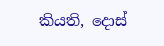කියති, දොස්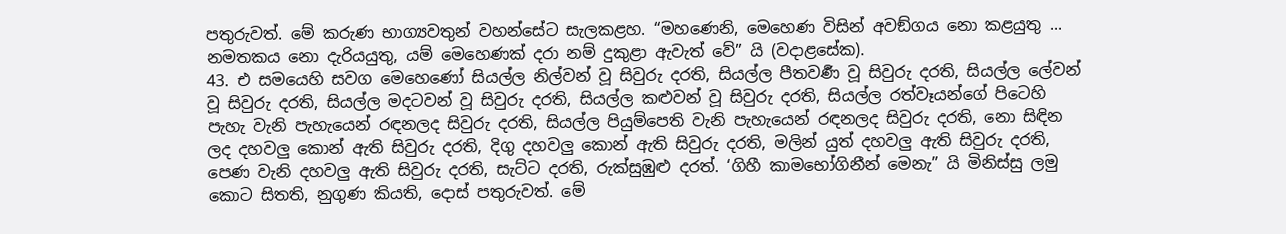පතුරුවත්. මේ කරුණ භාග්‍යවතුන් වහන්සේට සැලකළහ. “මහණෙනි, මෙහෙණ විසින් අවඞ්ගය නො කළයුතු ... නමතකය නො දැරියයුතු, යම් මෙහෙණක් දරා නම් දුකුළා ඇවැත් වේ” යි (වදාළසේක).
43. එ සමයෙහි සවග මෙහෙණෝ සියල්ල නිල්වන් වූ සිවුරු දරති, සියල්ල පීතවර්‍ණ වූ සිවුරු දරති, සියල්ල ලේවන් වූ සිවුරු දරති, සියල්ල මදටවන් වූ සිවුරු දරති, සියල්ල කළුවන් වූ සිවුරු දරති, සියල්ල රත්වෑයන්ගේ පිටෙහි පැහැ වැනි පැහැයෙන් රඳනලද සිවුරු දරති, සියල්ල පියුම්පෙති වැනි පැහැයෙන් රඳනලද සිවුරු දරති, නො සිඳින ලද දහවලු කොන් ඇති සිවුරු දරති, දිගු දහවලු කොන් ඇති සිවුරු දරති, මලින් යුත් දහවලු ඇති සිවුරු දරති, පෙණ වැනි දහවලු ඇති සිවුරු දරති, සැට්ට දරති, රුක්සුඹුළු දරත්. ‘ගිහී කාමභෝගිනීන් මෙනැ” යි මිනිස්සු ලමු කොට සිතති, නුගුණ කියති, දොස් පතුරුවත්. මේ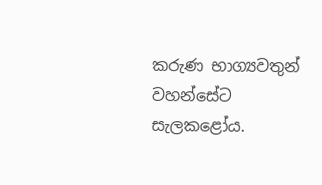කරුණ භාග්‍යවතුන් වහන්සේට සැලකළෝය.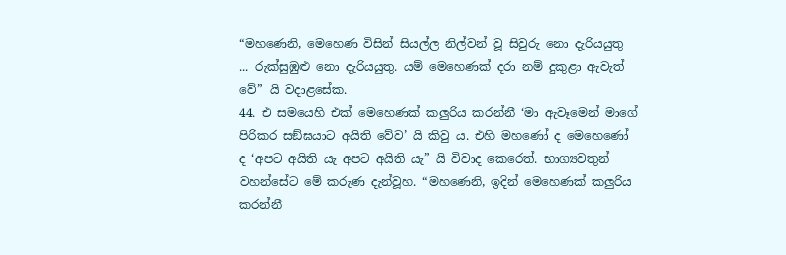“මහණෙනි, මෙහෙණ විසින් සියල්ල නිල්වන් වූ සිවුරු නො දැරියයුතු ... රුක්සුඹුළු නො දැරියයුතු. යම් මෙහෙණක් දරා නම් දුකුළා ඇවැත් වේ” යි වදාළසේක.
44. එ සමයෙහි එක් මෙහෙණක් කලුරිය කරන්නී ‘මා ඇවෑමෙන් මාගේ පිරිකර සඞ්ඝයාට අයිති වේව’ යි කිවු ය. එහි මහණෝ ද මෙහෙණෝ ද ‘අපට අයිති යැ අපට අයිති යැ” යි විවාද කෙරෙත්. භාග්‍යවතුන් වහන්සේට මේ කරුණ දැන්වූහ. “මහණෙනි, ඉදින් මෙහෙණක් කලුරිය කරන්නී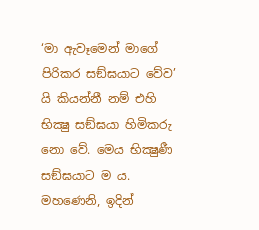‘මා ඇවෑමෙන් මාගේ පිරිකර සඞ්ඝයාට වේව’ යි කියන්නී නම් එහි භික්‍ෂු සඞ්ඝයා හිමිකරු නො වේ. මෙය භික්‍ෂුණී සඞ්ඝයාට ම ය. මහණෙනි, ඉදින්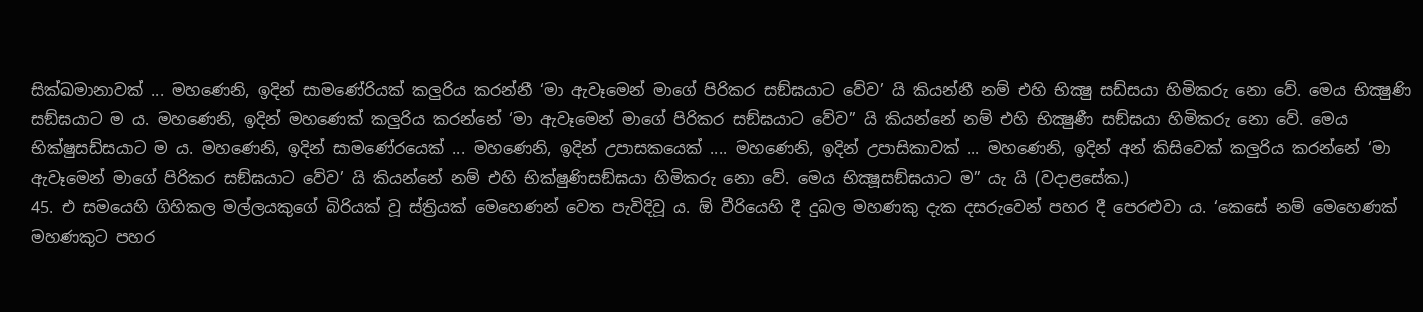සික්ඛමානාවක් ... මහණෙනි, ඉදින් සාමණේරියක් කලුරිය කරන්නී ‘මා ඇවෑමෙන් මාගේ පිරිකර සඞ්ඝයාට වේව’ යි කියන්නී නම් එහි භික්‍ෂු සඩ්සයා හිමිකරු නො වේ. මෙය භික්‍ෂුණි සඞ්ඝයාට ම ය. මහණෙනි, ඉදින් මහණෙක් කලුරිය කරන්නේ ‘මා ඇවෑමෙන් මාගේ පිරිකර සඞ්ඝයාට වේව” යි කියන්නේ නම් එහි භික්‍ෂුණී සඞ්ඝයා හිමිකරු නො වේ. මෙය භික්ෂුසඩ්සයාට ම ය. මහණෙනි, ඉදින් සාමණේරයෙක් ... මහණෙනි, ඉදින් උපාසකයෙක් .... මහණෙනි, ඉදින් උපාසිකාවක් ... මහණෙනි, ඉදින් අන් කිසිවෙක් කලුරිය කරන්නේ ‘මා ඇවෑමෙන් මාගේ පිරිකර සඞ්ඝයාට වේව’ යි කියන්නේ නම් එහි භික්ෂුණිසඞ්ඝයා හිමිකරු නො වේ. මෙය භික්‍ෂූසඞ්ඝයාට ම” යැ යි (වදාළසේක.)
45. එ සමයෙහි ගිහිකල මල්ලයකුගේ බිරියක් වූ ස්ත්‍රියක් මෙහෙණන් වෙත පැවිදිවූ ය. ඕ වීරියෙහි දී දුබල මහණකු දැක දසරුවෙන් පහර දී පෙරළුවා ය. ‘කෙසේ නම් මෙහෙණක් මහණකුට පහර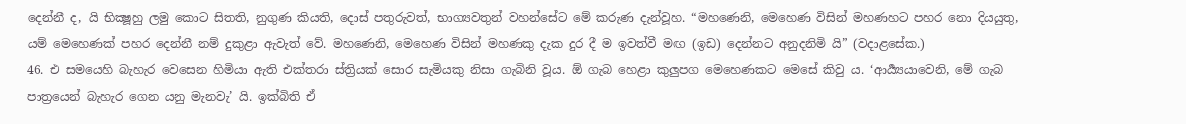දෙන්නී ද, යි භික්‍ෂූහු ලමු කොට සිතති, නුගුණ කියති, දොස් පතුරුවත්, භාග්‍යවතුන් වහන්සේට මේ කරුණ දැන්වූහ. “මහණෙනි, මෙහෙණ විසින් මහණහට පහර නො දියයුතු, යම් මෙහෙණක් පහර දෙන්නී නම් දුකුළා ඇවැත් වේ. මහණෙනි, මෙහෙණ විසින් මහණකු දැක දුර දී ම ඉවත්වී මඟ (ඉඩ) දෙන්නට අනුදනිමි යි” (වදාළසේක.)
46. එ සමයෙහි බැහැර වෙසෙන හිමියා ඇති එක්තරා ස්ත්‍රියක් සොර සැමියකු නිසා ගැබිනි වූය. ඕ ගැබ හෙළා කුලුපග මෙහෙණකට මෙසේ කිවු ය. ‘ආර්‍ය්‍යයාවෙනි, මේ ගැබ පාත්‍රයෙන් බැහැර ගෙන යනු මැනවැ’ යි. ඉක්බිති ඒ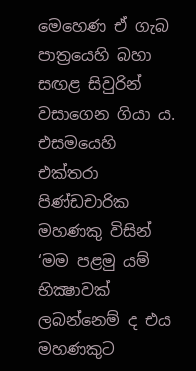මෙහෙණ ඒ ගැබ පාත්‍රයෙහි බහා සඟළ සිවුරින් වසාගෙන ගියා ය. එසමයෙහි එක්තරා පිණ්ඩචාරික මහණකු විසින් ‘මම පළමු යම් භික්‍ෂාවක් ලබන්නෙම් ද එය මහණකුට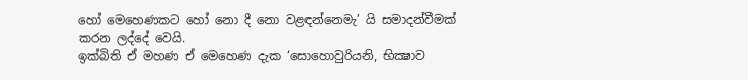හෝ මෙහෙණකට හෝ නො දී නො වළඳන්නෙමැ’ යි සමාදන්වීමක් කරන ලද්දේ වෙයි.
ඉක්බිති ඒ මහණ ඒ මෙහෙණ දැක ‘සොහොවුරියනි, භික්‍ෂාව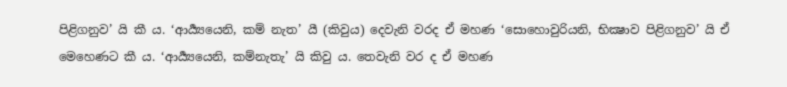පිළිගනුව’ යි කී ය. ‘ආර්‍ය්‍යයෙනි, කම් නැත’ යී (කිවුය) දෙවැනි වරද ඒ මහණ ‘සොහොවුරියනි, භික්‍ෂාව පිළිගනුව’ යි ඒ මෙහෙණට කී ය. ‘ආර්‍ය්‍යයෙනි, කම්නැතැ’ යි කිවු ය. තෙවැනි වර ද ඒ මහණ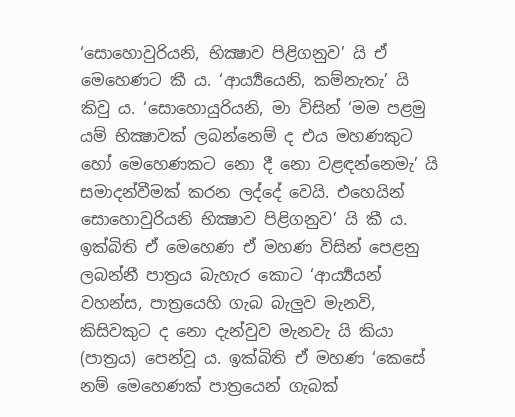‘සොහොවුරියනි, භික්‍ෂාව පිළිගනුව’ යි ඒ මෙහෙණට කී ය. ‘ආර්‍ය්‍යයෙනි, කම්නැතැ’ යි කිවු ය. ‘සොහොයුරියනි, මා විසින් ‘මම පළමු යම් භික්‍ෂාවක් ලබන්නෙම් ද එය මහණකුට හෝ මෙහෙණකට නො දී නො වළඳන්නෙමැ’ යි සමාදන්වීමක් කරන ලද්දේ වෙයි. එහෙයින් සොහොවුරියනි භික්‍ෂාව පිළිගනුව’ යි කී ය.
ඉක්බිති ඒ මෙහෙණ ඒ මහණ විසින් පෙළනු ලබන්නී පාත්‍රය බැහැර කොට ‘ආර්‍ය්‍යයන් වහන්ස, පාත්‍රයෙහි ගැබ බැලුව මැනවි, කිසිවකුට ද නො දැන්වුව මැනවැ යි කියා (පාත්‍රය) පෙන්වූ ය. ඉක්බිති ඒ මහණ ‘කෙසේ නම් මෙහෙණක් පාත්‍රයෙන් ගැබක්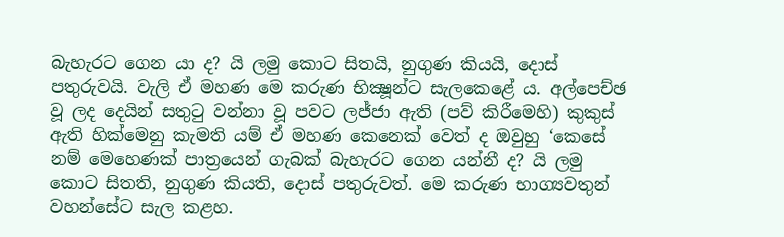බැහැරට ගෙන යා ද? යි ලමු කොට සිතයි, නුගුණ කියයි, දොස් පතුරුවයි. වැලි ඒ මහණ මෙ කරුණ භික්‍ෂූන්ට සැලකෙළේ ය. අල්පෙච්ඡ වූ ලද දෙයින් සතුටු වන්නා වූ පවට ලජ්ජා ඇති (පව් කිරීමෙහි) කුකුස් ඇති හික්මෙනු කැමති යම් ඒ මහණ කෙනෙක් වෙත් ද ඔවුහු ‘කෙසේ නම් මෙහෙණක් පාත්‍රයෙන් ගැබක් බැහැරට ගෙන යන්නී ද? යි ලමු කොට සිතති, නුගුණ කියති, දොස් පතුරුවත්. මෙ කරුණ භාග්‍යවතුන් වහන්සේට සැල කළහ.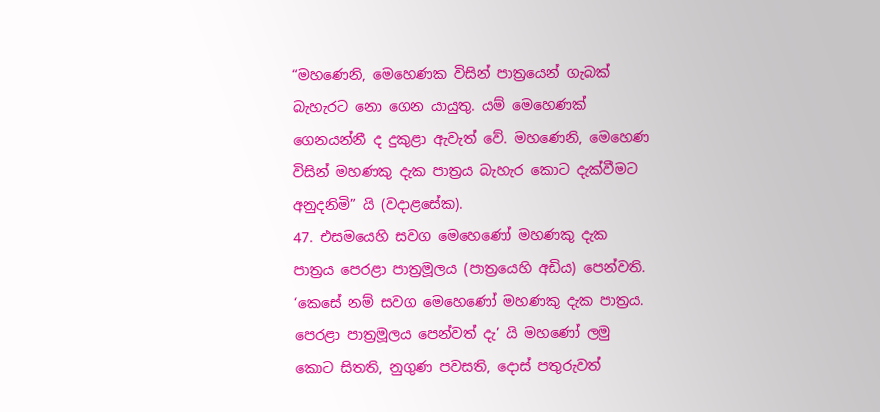“මහණෙනි, මෙහෙණක විසින් පාත්‍රයෙන් ගැබක් බැහැරට නො ගෙන යායුතු. යම් මෙහෙණක් ගෙනයන්නී ද දුකුළා ඇවැත් වේ. මහණෙනි, මෙහෙණ විසින් මහණකු දැක පාත්‍රය බැහැර කොට දැක්වීමට අනුදනිමි” යි (වදාළසේක).
47. එසමයෙහි සවග මෙහෙණෝ මහණකු දැක පාත්‍රය පෙරළා පාත්‍රමූලය (පාත්‍රයෙහි අඩිය) පෙන්වති. ‘කෙසේ නම් සවග මෙහෙණෝ මහණකු දැක පාත්‍රය. පෙරළා පාත්‍රමූලය පෙන්වත් දැ’ යි මහණෝ ලමු කොට සිතති, නුගුණ පවසති, දොස් පතුරුවත්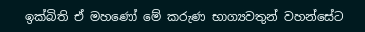ඉක්බිති ඒ මහණෝ මේ කරුණ භාග්‍යවතුන් වහන්සේට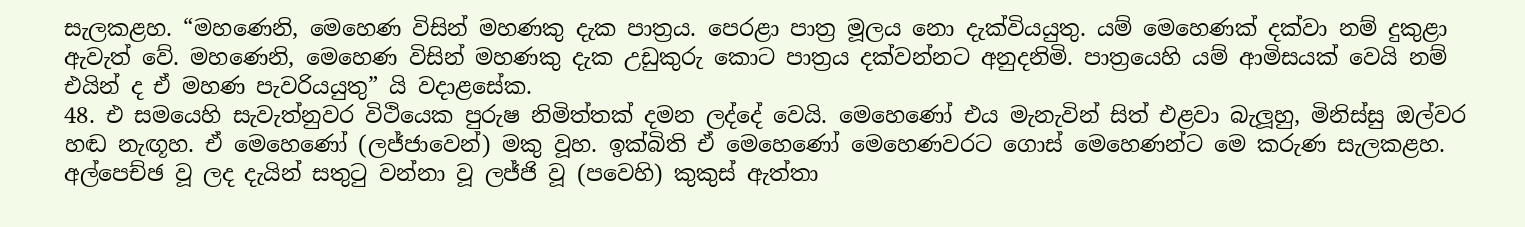සැලකළහ. “මහණෙනි, මෙහෙණ විසින් මහණකු දැක පාත්‍රය. පෙරළා පාත්‍ර මූලය නො දැක්වියයුතු. යම් මෙහෙණක් දක්වා නම් දුකුළා ඇවැත් වේ. මහණෙනි, මෙහෙණ විසින් මහණකු දැක උඩුකුරු කොට පාත්‍රය දක්වන්නට අනුදනිමි. පාත්‍රයෙහි යම් ආමිසයක් වෙයි නම් එයින් ද ඒ මහණ පැවරියයුතු” යි වදාළසේක.
48. එ සමයෙහි සැවැත්නුවර විථියෙක පුරුෂ නිමිත්තක් දමන ලද්දේ වෙයි. මෙහෙණෝ එය මැනැවින් සිත් එළවා බැලූහු, මිනිස්සු ඔල්වර හඬ නැඟූහ. ඒ මෙහෙණෝ (ලජ්ජාවෙන්) මකු වූහ. ඉක්බිති ඒ මෙහෙණෝ මෙහෙණවරට ගොස් මෙහෙණන්ට මෙ කරුණ සැලකළහ. අල්පෙච්ඡ වූ ලද දැයින් සතුටු වන්නා වූ ලජ්ජි වූ (පවෙහි) කුකුස් ඇත්තා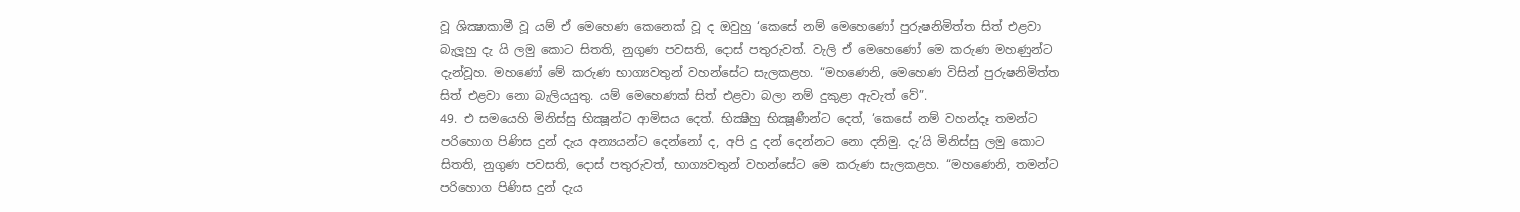වූ ශික්‍ෂාකාමී වූ යම් ඒ මෙහෙණ කෙනෙක් වූ ද ඔවුහු ‘කෙසේ නම් මෙහෙණෝ පුරුෂනිමිත්ත සිත් එළවා බැලූහු දැ යි ලමු කොට සිතති, නුගුණ පවසති, දොස් පතුරුවත්. වැලි ඒ මෙහෙණෝ මෙ කරුණ මහණුන්ට දැන්වූහ. මහණෝ මේ කරුණ භාග්‍යවතුන් වහන්සේට සැලකළහ. “මහණෙනි, මෙහෙණ විසින් පුරුෂනිමිත්ත සිත් එළවා නො බැලියයුතු. යම් මෙහෙණක් සිත් එළවා බලා නම් දුකුළා ඇවැත් වේ”.
49. එ සමයෙහි මිනිස්සු භික්‍ෂූන්ට ආමිසය දෙත්. භික්‍ෂීහු භික්‍ෂූණීන්ට දෙත්, ‘කෙසේ නම් වහන්දෑ තමන්ට පරිහොග පිණිස දුන් දැය අන්‍යයන්ට දෙන්නෝ ද, අපි දු දන් දෙන්නට නො දනිමු. දැ’යි මිනිස්සු ලමු කොට සිතති, නුගුණ පවසති, දොස් පතුරුවත්, භාග්‍යවතුන් වහන්සේට මෙ කරුණ සැලකළහ. “මහණෙනි, තමන්ට පරිහොග පිණිස දුන් දැය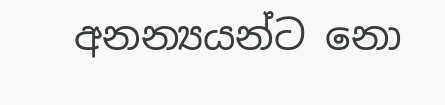අනන්‍යයන්ට නො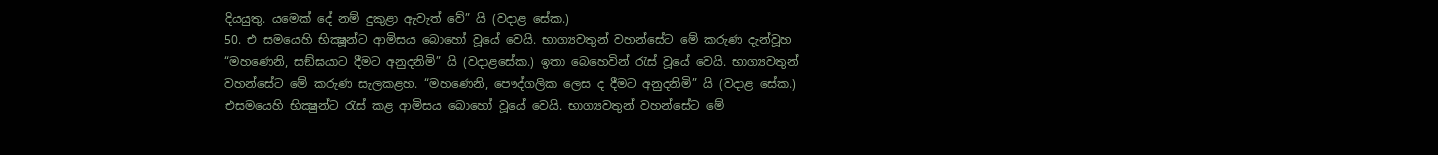දියයුතු. යමෙක් දේ නම් දුකුළා ඇවැත් වේ” යි (වදාළ සේක.)
50. එ සමයෙහි භික්‍ෂූන්ට ආමිසය බොහෝ වූයේ වෙයි. භාග්‍යවතුන් වහන්සේට මේ කරුණ දැන්වූහ “මහණෙනි, සඞ්ඝයාට දීමට අනුදනිමි” යි (වදාළසේක.) ඉතා බෙහෙවින් රැස් වූයේ වෙයි. භාග්‍යවතුන් වහන්සේට මේ කරුණ සැලකළහ. “මහණෙනි, පෞද්ගලික ලෙස ද දීමට අනුදනිමි” යි (වදාළ සේක.) එසමයෙහි භික්‍ෂුන්ට රැස් කළ ආමිසය බොහෝ වූයේ වෙයි. භාග්‍යවතුන් වහන්සේට මේ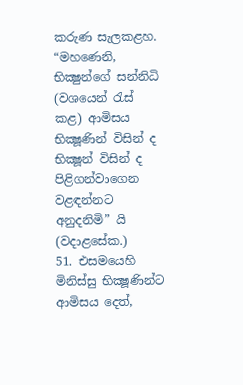කරුණ සැලකළහ. “මහණෙනි, භික්‍ෂුන්ගේ සන්නිධි (වශයෙන් රැස් කළ) ආමිසය භික්‍ෂූණින් විසින් ද භික්‍ෂූන් විසින් ද පිළිගන්වාගෙන වළඳන්නට අනුදනිමි” යි (වදාළසේක.)
51. එසමයෙහි මිනිස්සු භික්‍ෂූණින්ට ආමිසය දෙත්,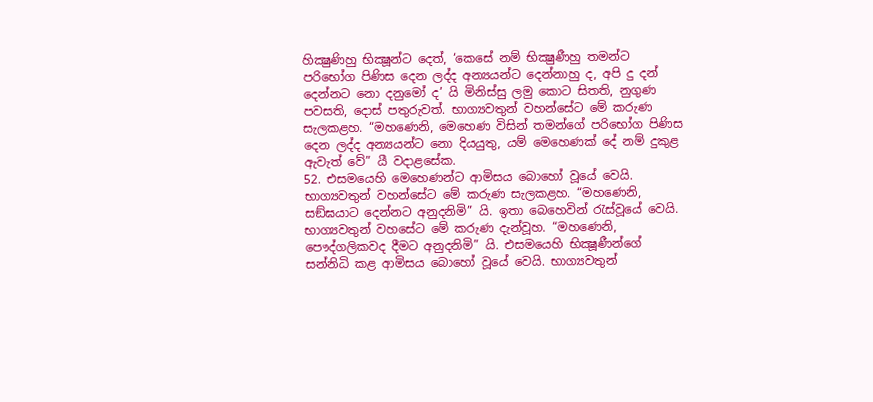හික්‍ෂුණිහු භික්‍ෂූන්ට දෙත්, ‘කෙසේ නම් භික්‍ෂුණීහු තමන්ට පරිභෝග පිණිස දෙන ලද්ද අන්‍යයන්ට දෙන්නාහු ද, අපි දු දන් දෙන්නට නො දනුමෝ ද’ යි මිනිස්සු ලමු කොට සිතති, නුගුණ පවසති, දොස් පතුරුවත්. භාග්‍යවතුන් වහන්සේට මේ කරුණ සැලකළහ. “මහණෙනි, මෙහෙණ විසින් තමන්ගේ පරිභෝග පිණිස දෙන ලද්ද අන්‍යයන්ට නො දියයුතු, යම් මෙහෙණක් දේ නම් දුකුළ ඇවැත් වේ” යී වදාළසේක.
52. එසමයෙහි මෙහෙණන්ට ආමිසය බොහෝ වූයේ වෙයි. භාග්‍යවතුන් වහන්සේට මේ කරුණ සැලකළහ. “මහණෙනි, සඞ්ඝයාට දෙන්නට අනුදනිමි” යි. ඉතා බෙහෙවින් රැස්වූයේ වෙයි. භාග්‍යවතුන් වහසේට මේ කරුණ දැන්වූහ. “මහණෙනි, පෞද්ගලිකවද දීමට අනුදනිමි” යි. එසමයෙහි භික්‍ෂූණීන්ගේ සන්නිධි කළ ආමිසය බොහෝ වූයේ වෙයි. භාග්‍යවතුන්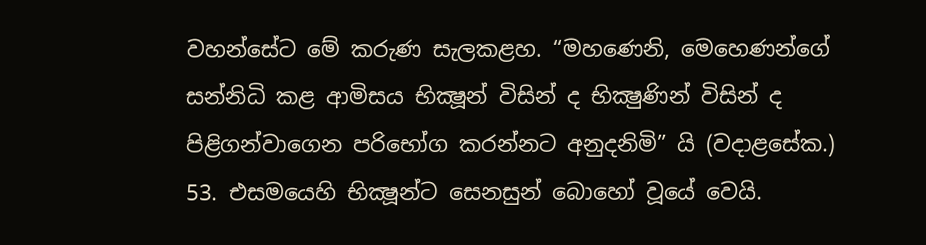වහන්සේට මේ කරුණ සැලකළහ. “මහණෙනි, මෙහෙණන්ගේ සන්නිධි කළ ආමිසය භික්‍ෂූන් විසින් ද භික්‍ෂුණින් විසින් ද පිළිගන්වාගෙන පරිභෝග කරන්නට අනුදනිමි” යි (වදාළසේක.)
53. එසමයෙහි භික්‍ෂූන්ට සෙනසුන් බොහෝ වූයේ වෙයි.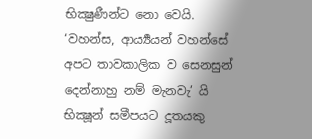භික්‍ෂුණීන්ට නො වෙයි. ‘වහන්ස, ආර්‍ය්‍යයන් වහන්සේ අපට තාවකාලික ව සෙනසුන් දෙන්නාහු නම් මැනවැ’ යි භික්‍ෂූන් සමීපයට දූතයකු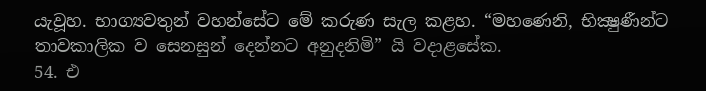යැවූහ. භාග්‍යවතුන් වහන්සේට මේ කරුණ සැල කළහ. “මහණෙනි, භික්‍ෂුණීන්ට තාවකාලික ව සෙනසුන් දෙන්නට අනුදනිමි” යි වදාළසේක.
54. එ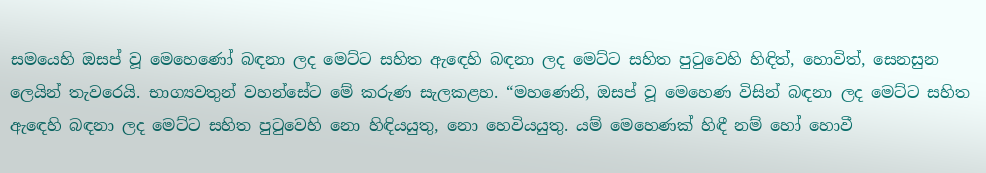සමයෙහි ඔසප් වූ මෙහෙණෝ බඳනා ලද මෙට්ට සහිත ඇඳෙහි බඳනා ලද මෙට්ට සහිත පුටුවෙහි හිඳිත්, හොවිත්, සෙනසුන ලෙයින් තැවරෙයි. භාග්‍යවතුන් වහන්සේට මේ කරුණ සැලකළහ. “මහණෙනි, ඔසප් වූ මෙහෙණ විසින් බඳනා ලද මෙට්ට සහිත ඇඳෙහි බඳනා ලද මෙට්ට සහිත පුටුවෙහි නො හිඳියයුතු, නො හෙවියයුතු. යම් මෙහෙණක් හිඳී නම් හෝ හොවී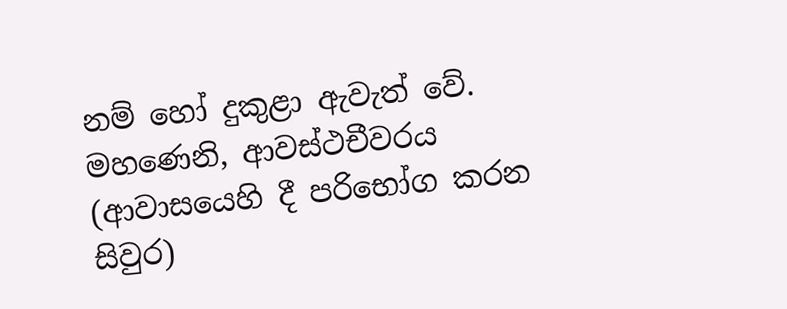නම් හෝ දුකුළා ඇවැත් වේ. මහණෙනි, ආවස්ථචීවරය (ආවාසයෙහි දී පරිභෝග කරන සිවුර)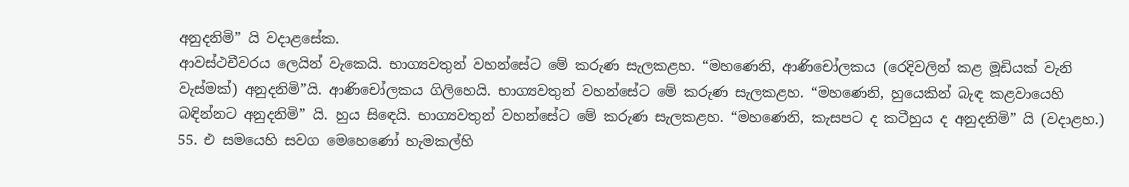අනුදනිමි” යි වදාළසේක.
ආවස්ථචීවරය ලෙයින් වැකෙයි. භාග්‍යවතුන් වහන්සේට මේ කරුණ සැලකළහ. “මහණෙනි, ආණිචෝලකය (රෙදිවලින් කළ මූඩියක් වැනි වැස්මක්) අනුදනිමි”යි. ආණිචෝලකය ගිලිහෙයි. භාග්‍යවතුන් වහන්සේට මේ කරුණ සැලකළහ. “මහණෙනි, හුයෙකින් බැඳ කළවායෙහි බඳින්නට අනුදනිමි” යි. හුය සිඳෙයි. භාග්‍යවතුන් වහන්සේට මේ කරුණ සැලකළහ. “මහණෙනි, කැසපට ද කටීහුය ද අනුදනිමි” යි (වදාළහ.)
55. එ සමයෙහි සවග මෙහෙණෝ හැමකල්හි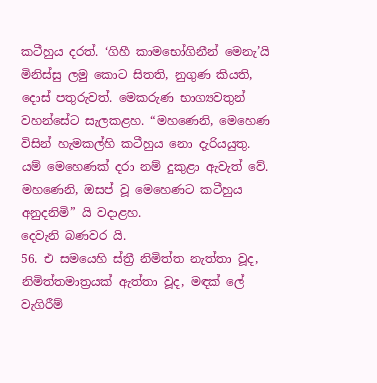කටීහුය දරත්. ‘ගිහී කාමභෝගිනීන් මෙනැ’යි මිනිස්සු ලමු කොට සිතති, නුගුණ කියති, දොස් පතුරුවත්. මෙකරුණ භාග්‍යවතුන් වහන්සේට සැලකළහ. “මහණෙනි, මෙහෙණ විසින් හැමකල්හි කටීහුය නො දැරියයුතු. යම් මෙහෙණක් දරා නම් දුකුළා ඇවැත් වේ. මහණෙනි, ඔසප් වූ මෙහෙණට කටීහුය අනුදනිමි” යි වදාළහ.
දෙවැනි බණවර යි.
56. එ සමයෙහි ස්ත්‍රී නිමිත්ත නැත්තා වූද, නිමිත්තමාත්‍රයක් ඇත්තා වූද, මඳක් ලේ වැගිරීම්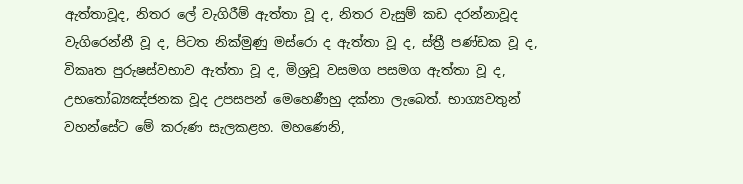ඇත්තාවූද, නිතර ලේ වැගිරීම් ඇත්තා වූ ද, නිතර වැසුම් කඩ දරන්නාවූද වැගිරෙන්නී වූ ද, පිටත නික්මුණු මස්රො ද ඇත්තා වූ ද, ස්ත්‍රී පණ්ඩක වූ ද, විකෘත පුරුෂස්වභාව ඇත්තා වූ ද, මිශ්‍රවූ වසමග පසමග ඇත්තා වූ ද, උභතෝබ්‍යඤ්ජනක වූද උපසපන් මෙහෙණීහු දක්නා ලැබෙත්. භාග්‍යවතුන් වහන්සේට මේ කරුණ සැලකළහ. මහණෙනි,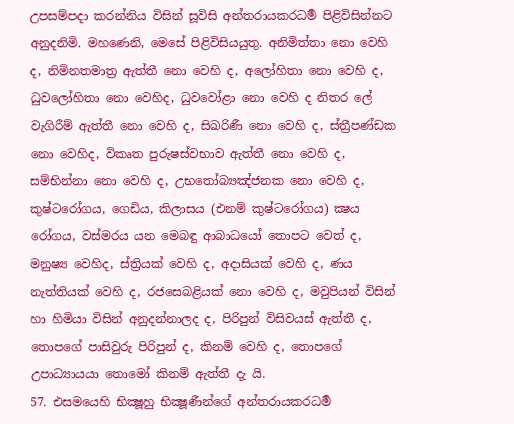උපසම්පදා කරන්නිය විසින් සූවිසි අන්තරායකරධර්‍ම පිළිවිසින්නට අනුදනිමි. මහණෙනි, මෙසේ පිළිවිසියයුතු. අනිමිත්තා නො වෙහි ද, නිමිනතමාත්‍ර ඇත්තී නො වෙහි ද, අලෝහිතා නො වෙහි ද, ධුවලෝහිතා නො වෙහිද, ධුවවෝළා නො වෙහි ද නිතර ලේ වැගිරීම් ඇත්තී නො වෙහි ද, සිඛරිණී නො වෙහි ද, ස්ත්‍රීපණ්ඩක නො වෙහිද, විකෘත පුරුෂස්වභාව ඇත්තී නො වෙහි ද, සම්භින්නා නො වෙහි ද, උභතෝබ්‍යඤ්ජනක නො වෙහි ද, කුෂ්ටරෝගය, ගෙඩිය, කිලාසය (එනම් කුෂ්ටරෝගය) ක්‍ෂය රෝගය, වස්මරය යන මෙබඳු ආබාධයෝ තොපට වෙත් ද, මනුෂ්‍ය වෙහිද, ස්ත්‍රියක් වෙහි ද, අදාසියක් වෙහි ද, ණය නැත්තියක් වෙහි ද, රජසෙබළියක් නො වෙහි ද, මවුපියන් විසින් හා හිමියා විසින් අනුදන්නාලද ද, පිරිපුන් විසිවයස් ඇත්තී ද, තොපගේ පාසිවුරු පිරිපුන් ද, කිනම් වෙහි ද, තොපගේ උපාධ්‍යායයා තොමෝ කිනම් ඇත්තී දැ යි.
57. එසමයෙහි භික්‍ෂූහු භික්‍ෂූණීන්ගේ අන්තරායකරධර්‍ම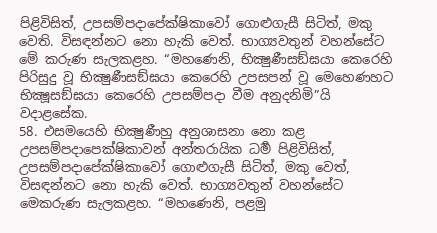පිළිවිසිත්, උපසම්පදාපේක්ෂිකාවෝ ගොළුගැසී සිටිත්, මකු වෙති. විසඳන්නට නො හැකි වෙත්. භාග්‍යවතුන් වහන්සේට මේ කරුණ සැලකළහ. “මහණෙනි, භික්‍ෂුණීසඞ්ඝයා කෙරෙහි පිරිසුදු වූ භික්‍ෂුණීසඞ්ඝයා කෙරෙහි උපසපන් වූ මෙහෙණහට භික්‍ෂූසඞ්ඝයා කෙරෙහි උපසම්පදා වීම අනුදනිමි”යි වදාළසේක.
58. එසමයෙහි භික්‍ෂුණීහු අනුශාසනා නො කළ උපසම්පදාපෙක්ෂිකාවන් අන්තරායික ධර්‍ම පිළිවිසිත්, උපසම්පදාපේක්ෂිකාවෝ ගොළුගැසී සිටිත්, මකු වෙත්, විසඳන්නට නො හැකි වෙත්. භාග්‍යවතුන් වහන්සේට මෙකරුණ සැලකළහ. “මහණෙනි, පළමු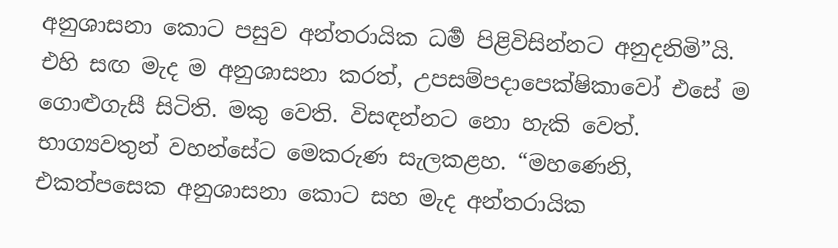අනුශාසනා කොට පසුව අන්තරායික ධර්‍ම පිළිවිසින්නට අනුදනිමි”යි. එහි සඟ මැද ම අනුශාසනා කරත්, උපසම්පදාපෙක්ෂිකාවෝ එසේ ම ගොළුගැසී සිටිති. මකු වෙති. විසඳන්නට නො හැකි වෙත්. භාග්‍යවතුන් වහන්සේට මෙකරුණ සැලකළහ. “මහණෙනි, එකත්පසෙක අනුශාසනා කොට සහ මැද අන්තරායික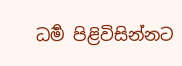ධර්‍ම පිළිවිසින්නට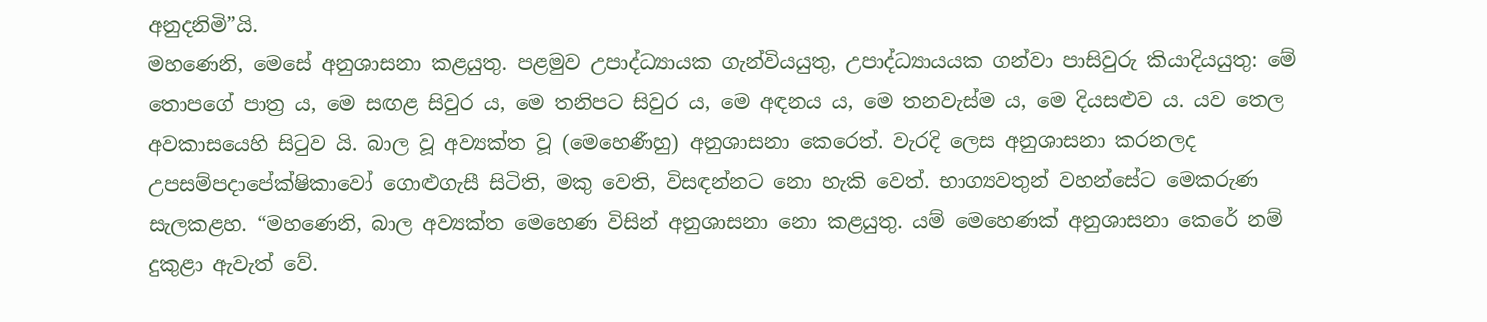අනුදනිමි”යි.
මහණෙනි, මෙසේ අනුශාසනා කළයුතු. පළමුව උපාද්ධ්‍යායක ගැන්වියයුතු, උපාද්ධ්‍යායයක ගන්වා පාසිවුරු කියාදියයුතු: මේ තොපගේ පාත්‍ර ය, මෙ සඟළ සිවුර ය, මෙ තනිපට සිවුර ය, මෙ අඳනය ය, මෙ තනවැස්ම ය, මෙ දියසළුව ය. යව තෙල අවකාසයෙහි සිටුව යි. බාල වූ අව්‍යක්ත වූ (මෙහෙණීහු) අනුශාසනා කෙරෙත්. වැරදි ලෙස අනුශාසනා කරනලද උපසම්පදාපේක්ෂිකාවෝ ගොළුගැසී සිටිති, මකු වෙති, විසඳන්නට නො හැකි වෙත්. භාග්‍යවතුන් වහන්සේට මෙකරුණ සැලකළහ. “මහණෙනි, බාල අව්‍යක්ත මෙහෙණ විසින් අනුශාසනා නො කළයුතු. යම් මෙහෙණක් අනුශාසනා කෙරේ නම් දුකුළා ඇවැත් වේ.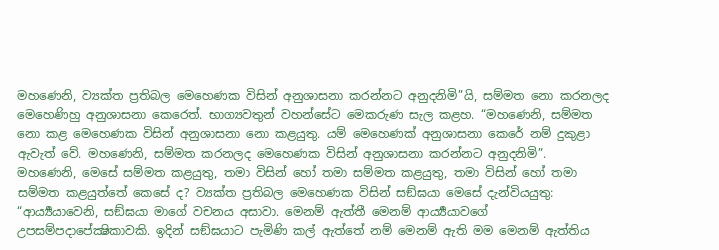මහණෙනි, ව්‍යක්ත ප්‍රතිබල මෙහෙණක විසින් අනුශාසනා කරන්නට අනුදනිමි”යි, සම්මත නො කරනලද මෙහෙණිහු අනුශාසනා කෙරෙත්. භාග්‍යවතුන් වහන්සේට මෙකරුණ සැල කළහ. “මහණෙනි, සම්මත නො කළ මෙහෙණක විසින් අනුශාසනා නො කළයුතු. යම් මෙහෙණක් අනුශාසනා කෙරේ නම් දුකුළා ඇවැත් වේ. මහණෙනි, සම්මත කරනලද මෙහෙණක විසින් අනුශාසනා කරන්නට අනුදනිමි”.
මහණෙනි, මෙසේ සම්මත කළයුතු, තමා විසින් හෝ තමා සම්මත කළයුතු, තමා විසින් හෝ තමා සම්මත කළයුත්තේ කෙසේ ද? ව්‍යක්ත ප්‍රතිබල මෙහෙණක විසින් සඞ්ඝයා මෙසේ දැන්වියයුතු: “ආර්‍ය්‍යයාවෙනි, සඞ්ඝයා මාගේ වචනය අසාවා. මෙනම් ඇත්තී මෙනම් ආර්‍ය්‍යයාවගේ උපසම්පදාපේක්‍ෂිකාවකි. ඉදින් සඞ්ඝයාට පැමිණි කල් ඇත්තේ නම් මෙනම් ඇති මම මෙනම් ඇත්තිය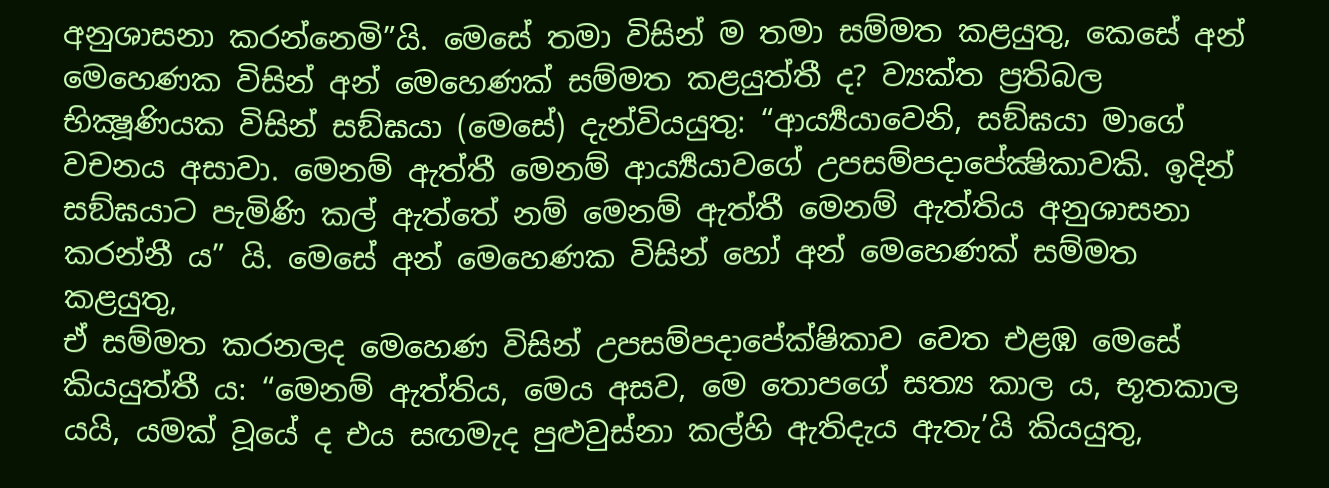අනුශාසනා කරන්නෙමි”යි. මෙසේ තමා විසින් ම තමා සම්මත කළයුතු, කෙසේ අන් මෙහෙණක විසින් අන් මෙහෙණක් සම්මත කළයුත්තී ද? ව්‍යක්ත ප්‍රතිබල භික්‍ෂූණියක විසින් සඞ්ඝයා (මෙසේ) දැන්වියයුතු: “ආර්‍ය්‍යයාවෙනි, සඞ්ඝයා මාගේ වචනය අසාවා. මෙනම් ඇත්තී මෙනම් ආර්‍ය්‍යයාවගේ උපසම්පදාපේක්‍ෂිකාවකි. ඉදින් සඞ්ඝයාට පැමිණි කල් ඇත්තේ නම් මෙනම් ඇත්තී මෙනම් ඇත්තිය අනුශාසනා කරන්නී ය” යි. මෙසේ අන් මෙහෙණක විසින් හෝ අන් මෙහෙණක් සම්මත කළයුතු,
ඒ සම්මත කරනලද මෙහෙණ විසින් උපසම්පදාපේක්ෂිකාව වෙත එළඹ මෙසේ කියයුත්තී ය: “මෙනම් ඇත්තිය, මෙය අසව, මෙ තොපගේ සත්‍ය කාල ය, භූතකාල යයි, යමක් වූයේ ද එය සඟමැද පුළුවුස්නා කල්හි ඇතිදැය ඇතැ’යි කියයුතු,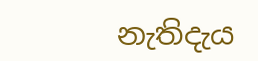නැතිදැය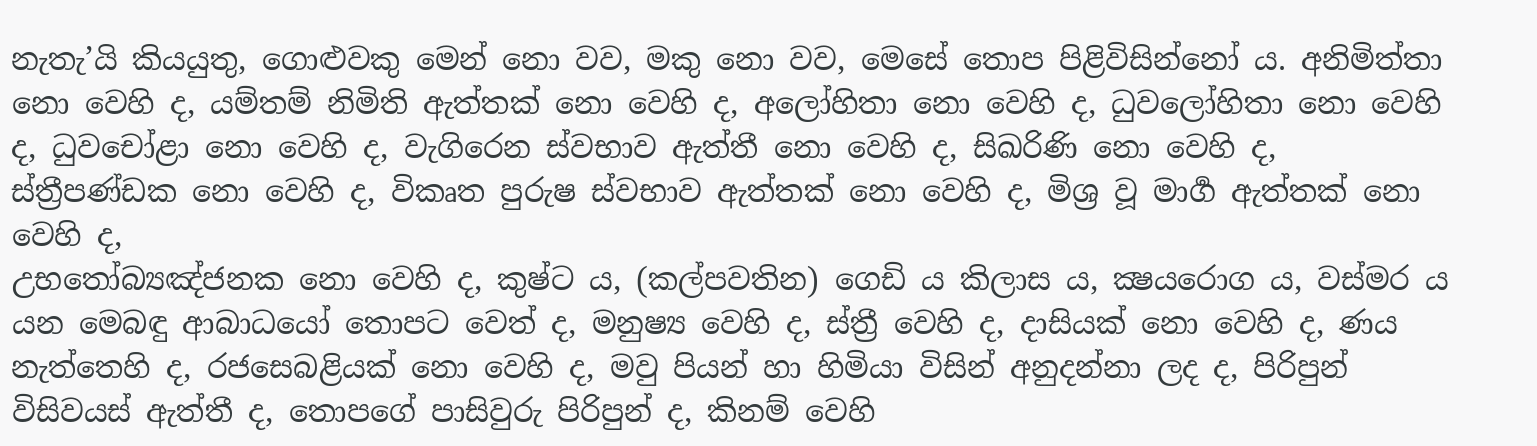නැතැ’යි කියයුතු, ගොළුවකු මෙන් නො වව, මකු නො වව, මෙසේ තොප පිළිවිසින්නෝ ය. අනිමිත්තා නො වෙහි ද, යම්තම් නිමිති ඇත්තක් නො වෙහි ද, අලෝහිතා නො වෙහි ද, ධුවලෝහිතා නො වෙහි ද, ධුවචෝළා නො වෙහි ද, වැගිරෙන ස්වභාව ඇත්තී නො වෙහි ද, සිඛරිණි නො වෙහි ද, ස්ත්‍රීපණ්ඩක නො වෙහි ද, විකෘත පුරුෂ ස්වභාව ඇත්තක් නො වෙහි ද, මිශ්‍ර වූ මාර්‍ග ඇත්තක් නො වෙහි ද,
උභතෝබ්‍යඤ්ජනක නො වෙහි ද, කුෂ්ට ය, (කල්පවතින) ගෙඩි ය කිලාස ය, ක්‍ෂයරොග ය, වස්මර ය යන මෙබඳු ආබාධයෝ තොපට වෙත් ද, මනුෂ්‍ය වෙහි ද, ස්ත්‍රී වෙහි ද, දාසියක් නො වෙහි ද, ණය නැත්තෙහි ද, රජසෙබළියක් නො වෙහි ද, මවු පියන් හා හිමියා විසින් අනුදන්නා ලද ද, පිරිපුන් විසිවයස් ඇත්තී ද, තොපගේ පාසිවුරු පිරිපුන් ද, කිනම් වෙහි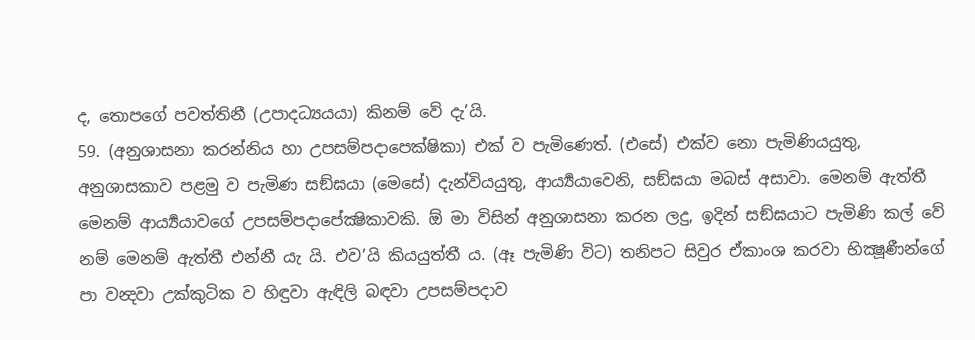ද, තොපගේ පවත්තිනී (උපාදධ්‍යයයා) කිනම් වේ දැ’යි.
59. (අනුශාසනා කරන්නිය හා උපසම්පදාපෙක්ෂිකා) එක් ව පැමිණෙත්. (එසේ) එක්ව නො පැමිණියයුතු, අනුශාසකාව පළමු ව පැමිණ සඞ්ඝයා (මෙසේ) දැන්වියයුතු, ආර්‍ය්‍යයාවෙනි, සඞ්ඝයා මබස් අසාවා. මෙනම් ඇත්තී මෙනම් ආර්‍ය්‍යයාවගේ උපසම්පදාපේක්‍ෂිකාවකි. ඕ මා විසින් අනුශාසනා කරන ලදු, ඉදින් සඞ්ඝයාට පැමිණි කල් වේ නම් මෙනම් ඇත්තී එන්නී යැ යි. එව’යි කියයුත්තී ය. (ඈ පැමිණි විට) තනිපට සිවුර ඒකාංශ කරවා භික්‍ෂූණීන්ගේ පා වන්‍දවා උක්කුටික ව හිඳුවා ඇඳිලි බඳවා උපසම්පදාව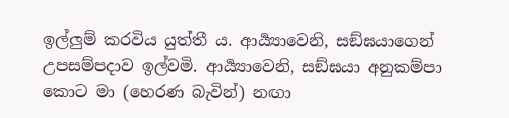ඉල්ලුම් කරවිය යුත්තී ය. ආර්‍ය්‍යාවෙනි, සඞ්ඝයාගෙන් උපසම්පදාව ඉල්වමි. ආර්‍ය්‍යාවෙනි, සඞ්ඝයා අනුකම්පා කොට මා (හෙරණ බැවින්) නඟා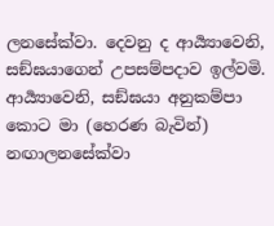ලනසේක්වා. දෙවනු ද ආර්‍ය්‍යාවෙනි, සඞ්ඝයාගෙන් උපසම්පදාව ඉල්වමි. ආර්‍ය්‍යාවෙනි, සඞ්ඝයා අනුකම්පා කොට මා (හෙරණ බැවින්) නඟාලනසේක්වා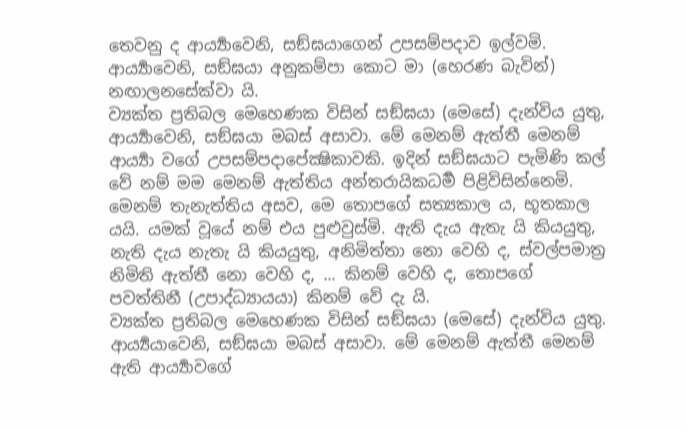තෙවනු ද ආර්‍ය්‍යාවෙනි, සඞ්ඝයාගෙන් උපසම්පදාව ඉල්වමි. ආර්‍ය්‍යාවෙනි, සඞ්ඝයා අනුකම්පා කොට මා (හෙරණ බැවින්) නඟාලනසේක්වා යි.
ව්‍යක්ත ප්‍රතිබල මෙහෙණක විසින් සඞ්ඝයා (මෙසේ) දැන්විය යුතු, ආර්‍ය්‍යාවෙනි, සඞ්ඝයා මබස් අසාවා. මේ මෙනම් ඇත්තී මෙනම් ආර්‍ය්‍යා වගේ උපසම්පදාපේක්‍ෂිකාවකි. ඉදින් සඞ්ඝයාට පැමිණි කල් වේ නම් මම මෙනම් ඇත්තිය අන්තරායිකධර්‍ම පිළිවිසින්නෙමි. මෙනම් තැනැත්තිය අසව, මෙ තොපගේ සත්‍යකාල ය, භූතකාල යයි. යමක් වූයේ නම් එය පුළුවුස්මි. ඇති දැය ඇතැ යි කියයුතු, නැති දැය නැතැ යි කියයුතු, අනිමිත්තා නො වෙහි ද, ස්වල්පමාත්‍ර නිමිති ඇත්තී නො වෙහි ද, ... කිනම් වෙහි ද, තොපගේ පවත්තිනී (උපාද්ධ්‍යායයා) කිනම් වේ දැ යි.
ව්‍යක්ත ප්‍රතිබල මෙහෙණක විසින් සඞ්ඝයා (මෙසේ) දැන්විය යුතු. ආර්‍ය්‍යයාවෙනි, සඞ්ඝයා මබස් අසාවා. මේ මෙනම් ඇත්තී මෙනම් ඇති ආර්‍ය්‍යාවගේ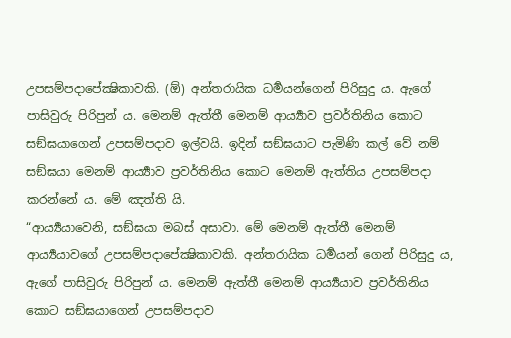උපසම්පදාපේක්‍ෂිකාවකි. (ඕ) අන්තරායික ධර්‍මයන්ගෙන් පිරිසුදු ය. ඇගේ පාසිවුරු පිරිපුන් ය. මෙනම් ඇත්තී මෙනම් ආර්‍ය්‍යාව ප්‍රවර්තිනිය කොට සඞ්ඝයාගෙන් උපසම්පදාව ඉල්වයි. ඉදින් සඞ්ඝයාට පැමිණි කල් වේ නම් සඞ්ඝයා මෙනම් ආර්‍ය්‍යාව ප්‍රවර්තිනිය කොට මෙනම් ඇත්තිය උපසම්පදා කරන්නේ ය. මේ ඤත්ති යි.
“ආර්‍ය්‍යයාවෙනි, සඞ්ඝයා මබස් අසාවා. මේ මෙනම් ඇත්තී මෙනම් ආර්‍ය්‍යයාවගේ උපසම්පදාපේක්‍ෂිකාවකි. අන්තරායික ධර්‍මයන් ගෙන් පිරිසුදු ය, ඇගේ පාසිවුරු පිරිපුන් ය. මෙනම් ඇත්තී මෙනම් ආර්‍ය්‍යයාව ප්‍රවර්තිනිය කොට සඞ්ඝයාගෙන් උපසම්පදාව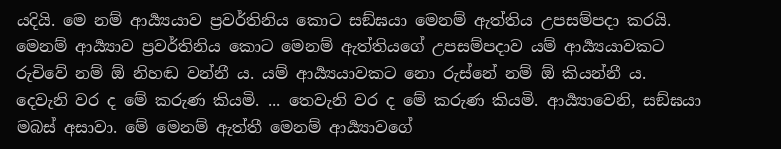යදියි. මෙ නම් ආර්‍ය්‍යයාව ප්‍රවර්තිනිය කොට සඞ්ඝයා මෙනම් ඇත්තිය උපසම්පදා කරයි. මෙනම් ආර්‍ය්‍යාව ප්‍රවර්තිනිය කොට මෙනම් ඇත්තියගේ උපසම්පදාව යම් ආර්‍ය්‍යයාවකට රුචිවේ නම් ඕ නිහඬ වන්නී ය. යම් ආර්‍ය්‍යයාවකට නො රුස්නේ නම් ඕ කියන්නී ය.
දෙවැනි වර ද මේ කරුණ කියමි. ... තෙවැනි වර ද මේ කරුණ කියමි. ආර්‍ය්‍යාවෙනි, සඞ්ඝයා මබස් අසාවා. මේ මෙනම් ඇත්තී මෙනම් ආර්‍ය්‍යාවගේ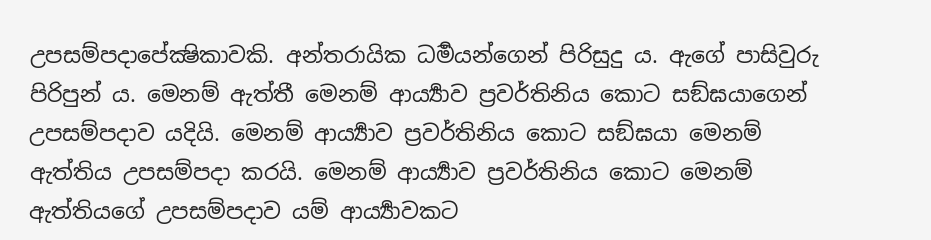උපසම්පදාපේක්‍ෂිකාවකි. අන්තරායික ධර්‍මයන්ගෙන් පිරිසුදු ය. ඇගේ පාසිවුරු පිරිපුන් ය. මෙනම් ඇත්තී මෙනම් ආර්‍ය්‍යාව ප්‍රවර්තිනිය කොට සඞ්ඝයාගෙන් උපසම්පදාව යදියි. මෙනම් ආර්‍ය්‍යාව ප්‍රවර්තිනිය කොට සඞ්ඝයා මෙනම් ඇත්තිය උපසම්පදා කරයි. මෙනම් ආර්‍ය්‍යාව ප්‍රවර්තිනිය කොට මෙනම් ඇත්තියගේ උපසම්පදාව යම් ආර්‍ය්‍යාවකට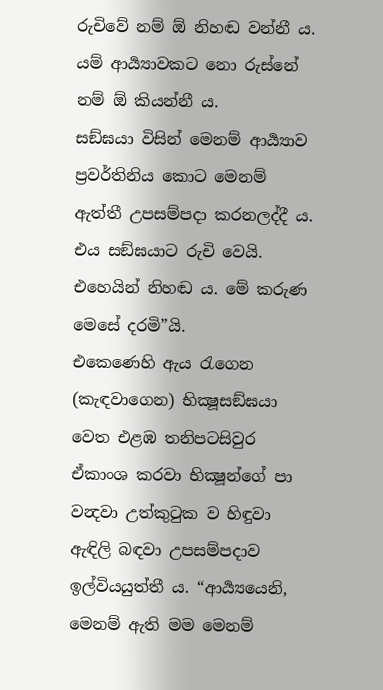රුචිවේ නම් ඕ නිහඬ වන්නී ය. යම් ආර්‍ය්‍යාවකට නො රුස්නේ නම් ඕ කියන්නී ය.
සඞ්ඝයා විසින් මෙනම් ආර්‍ය්‍යාව ප්‍රවර්තිනිය කොට මෙනම් ඇත්තී උපසම්පදා කරනලද්දී ය. එය සඞ්ඝයාට රුචි වෙයි. එහෙයින් නිහඬ ය. මේ කරුණ මෙසේ දරමි”යි.
එකෙණෙහි ඇය රැගෙන (කැඳවාගෙන) භික්‍ෂූසඞ්ඝයා වෙත එළඹ තනිපටසිවුර ඒකාංශ කරවා භික්‍ෂූන්ගේ පා වන්‍දවා උත්කුටුක ව හිඳුවා ඇඳිලි බඳවා උපසම්පදාව ඉල්වියයුත්තී ය. “ආර්‍ය්‍යයෙනි, මෙනම් ඇති මම මෙනම්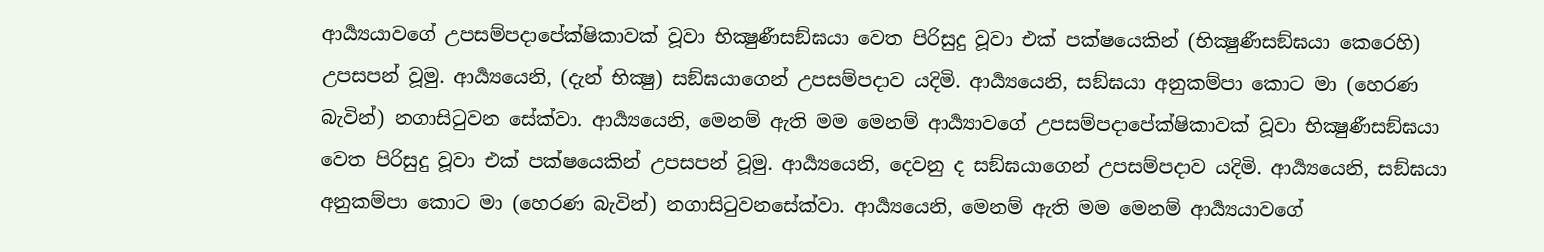ආර්‍ය්‍යයාවගේ උපසම්පදාපේක්ෂිකාවක් වූවා භික්‍ෂුණීසඞ්ඝයා වෙත පිරිසුදු වූවා එක් පක්ෂයෙකින් (භික්‍ෂුණීසඞ්ඝයා කෙරෙහි) උපසපන් වූමු. ආර්‍ය්‍යයෙනි, (දැන් භික්‍ෂු) සඞ්ඝයාගෙන් උපසම්පදාව යදිමි. ආර්‍ය්‍යයෙනි, සඞ්ඝයා අනුකම්පා කොට මා (හෙරණ බැවින්) නගාසිටුවන සේක්වා. ආර්‍ය්‍යයෙනි, මෙනම් ඇති මම මෙනම් ආර්‍ය්‍යාවගේ උපසම්පදාපේක්ෂිකාවක් වූවා භික්‍ෂුණීසඞ්ඝයා වෙත පිරිසුදු වූවා එක් පක්ෂයෙකින් උපසපන් වූමු. ආර්‍ය්‍යයෙනි, දෙවනු ද සඞ්ඝයාගෙන් උපසම්පදාව යදිමි. ආර්‍ය්‍යයෙනි, සඞ්ඝයා අනුකම්පා කොට මා (හෙරණ බැවින්) නගාසිටුවනසේක්වා. ආර්‍ය්‍යයෙනි, මෙනම් ඇති මම මෙනම් ආර්‍ය්‍යයාවගේ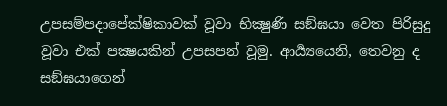උපසම්පදාපේක්ෂිකාවක් වූවා භික්‍ෂුණි සඞ්ඝයා වෙත පිරිසුදු වූවා එක් පක්‍ෂයකින් උපසපන් වූමු. ආර්‍ය්‍යයෙනි, තෙවනු ද සඞ්ඝයාගෙන්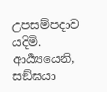උපසම්පදාව යදිමි. ආර්‍ය්‍යයෙනි, සඞ්ඝයා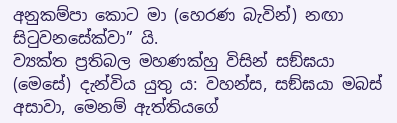අනුකම්පා කොට මා (හෙරණ බැවින්) නඟා සිටුවනසේක්වා” යි.
ව්‍යක්ත ප්‍රතිබල මහණක්හු විසින් සඞ්ඝයා (මෙසේ) දැන්විය යුතු ය: වහන්ස, සඞ්ඝයා මබස් අසාවා, මෙනම් ඇත්තියගේ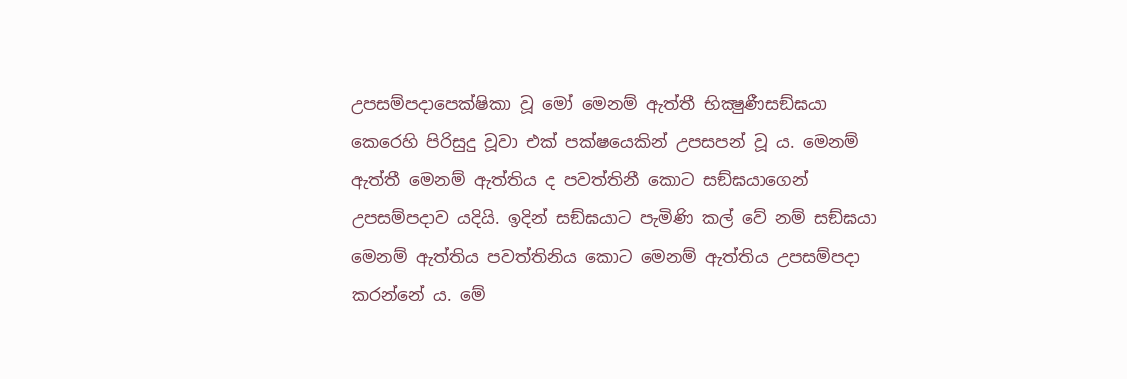උපසම්පදාපෙක්ෂිකා වූ මෝ මෙනම් ඇත්තී භික්‍ෂුණීසඞ්ඝයා කෙරෙහි පිරිසුදු වූවා එක් පක්ෂයෙකින් උපසපන් වූ ය. මෙනම් ඇත්තී මෙනම් ඇත්තිය ද පවත්තිනී කොට සඞ්ඝයාගෙන් උපසම්පදාව යදියි. ඉදින් සඞ්ඝයාට පැමිණි කල් වේ නම් සඞ්ඝයා මෙනම් ඇත්තිය පවත්තිනිය කොට මෙනම් ඇත්තිය උපසම්පදා කරන්නේ ය. මේ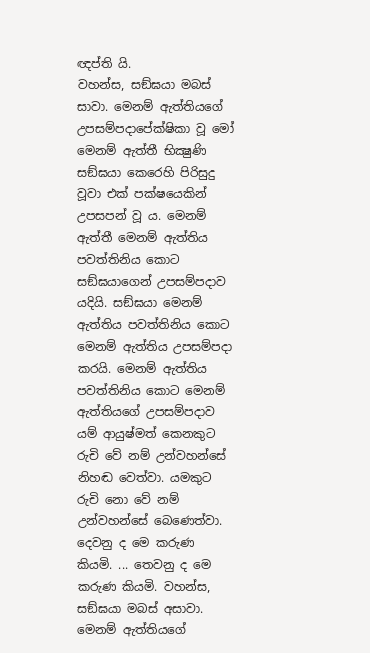ඥප්ති යි.
වහන්ස, සඞ්ඝයා මබස් සාවා. මෙනම් ඇත්තියගේ උපසම්පදාපේක්ෂිකා වූ මෝ මෙනම් ඇත්තී භික්‍ෂුණි සඞ්ඝයා කෙරෙහි පිරිසුදු වූවා එක් පක්ෂයෙකින් උපසපන් වූ ය. මෙනම් ඇත්තී මෙනම් ඇත්තිය පවත්තිනිය කොට සඞ්ඝයාගෙන් උපසම්පදාව යදියි. සඞ්ඝයා මෙනම් ඇත්තිය පවත්තිනිය කොට මෙනම් ඇත්තිය උපසම්පදා කරයි. මෙනම් ඇත්තිය පවත්තිනිය කොට මෙනම් ඇත්තියගේ උපසම්පදාව යම් ආයුෂ්මත් කෙනකුට රුචි වේ නම් උන්වහන්සේ නිහඬ වෙත්වා. යමකුට රුචි නො වේ නම් උන්වහන්සේ බෙණෙත්වා.
දෙවනු ද මෙ කරුණ කියමි. ... තෙවනු ද මෙ කරුණ කියමි. වහන්ස, සඞ්ඝයා මබස් අසාවා. මෙනම් ඇත්තියගේ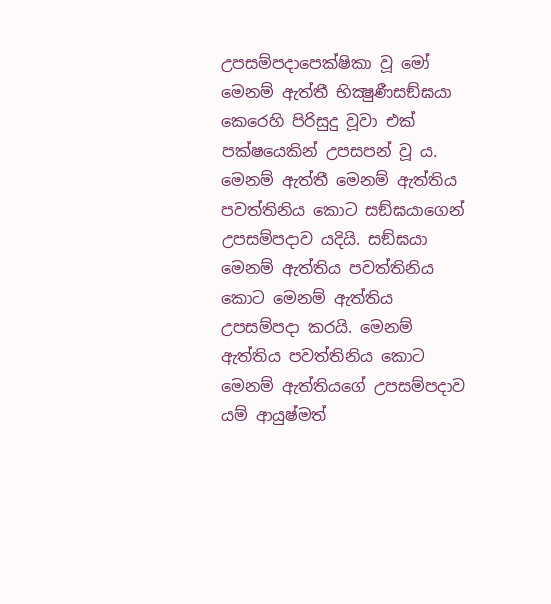උපසම්පදාපෙක්ෂිකා වූ මෝ මෙනම් ඇත්තී භික්‍ෂුණීසඞ්ඝයා කෙරෙහි පිරිසුදු වූවා එක් පක්ෂයෙකින් උපසපන් වූ ය. මෙනම් ඇත්තී මෙනම් ඇත්තිය පවත්තිනිය කොට සඞ්ඝයාගෙන් උපසම්පදාව යදියි. සඞ්ඝයා මෙනම් ඇත්තිය පවත්තිනිය කොට මෙනම් ඇත්තිය උපසම්පදා කරයි. මෙනම් ඇත්තිය පවත්තිනිය කොට මෙනම් ඇත්තියගේ උපසම්පදාව යම් ආයුෂ්මත්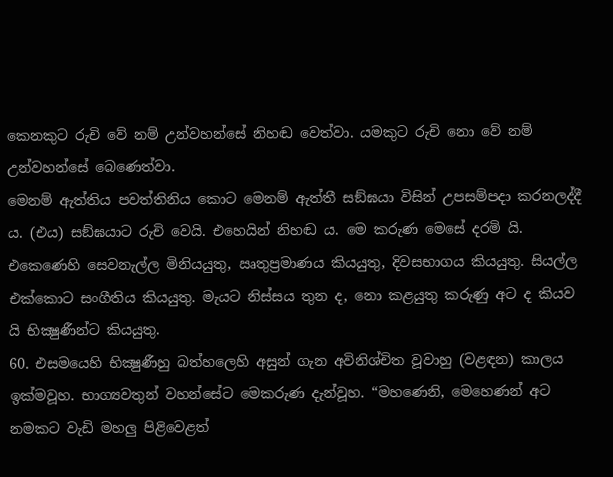කෙනකුට රුචි වේ නම් උන්වහන්සේ නිහඬ වෙත්වා. යමකුට රුචි නො වේ නම් උන්වහන්සේ බෙණෙත්වා.
මෙනම් ඇත්තිය පවත්තිනිය කොට මෙනම් ඇත්තී සඞ්ඝයා විසින් උපසම්පදා කරනලද්දී ය. (එය) සඞ්ඝයාට රුචි වෙයි. එහෙයින් නිහඬ ය. මෙ කරුණ මෙසේ දරමි යි.
එකෙණෙහි සෙවනැල්ල මිනියයුතු, ඍතුප්‍රමාණය කියයුතු, දිවසභාගය කියයුතු. සියල්ල එක්කොට සංගීතිය කියයුතු. මැයට නිස්සය තුන ද, නො කළයුතු කරුණු අට ද කියව යි භික්‍ෂුණීන්ට කියයුතු.
60. එසමයෙහි භික්‍ෂුණීහු බත්හලෙහි අසුන් ගැන අවිනිශ්චිත වූවාහු (වළඳන) කාලය ඉක්මවූහ. භාග්‍යවතුන් වහන්සේට මෙකරුණ දැන්වූහ. “මහණෙනි, මෙහෙණන් අට නමකට වැඩි මහලු පිළිවෙළත්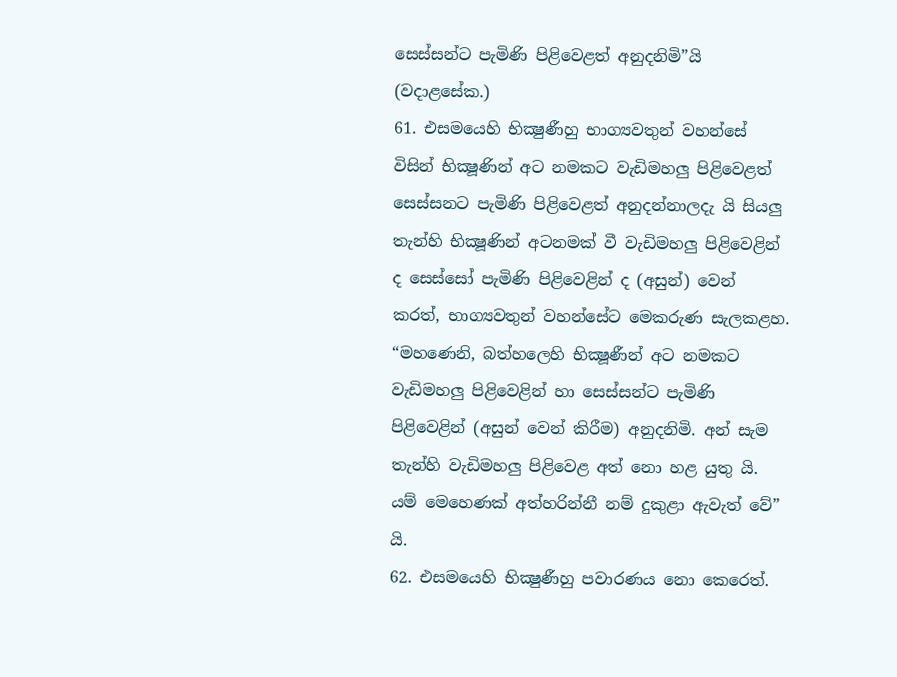සෙස්සන්ට පැමිණි පිළිවෙළත් අනුදනිමි”යි (වදාළසේක.)
61. එසමයෙහි භික්‍ෂුණීහු භාග්‍යවතුන් වහන්සේ විසින් භික්‍ෂූණින් අට නමකට වැඩිමහලු පිළිවෙළත් සෙස්සනට පැමිණි පිළිවෙළත් අනුදන්නාලදැ යි සියලු තැන්හි භික්‍ෂූණින් අටනමක් වී වැඩිමහලු පිළිවෙළින් ද සෙස්සෝ පැමිණි පිළිවෙළින් ද (අසුන්) වෙන් කරත්, භාග්‍යවතුන් වහන්සේට මෙකරුණ සැලකළහ. “මහණෙනි, බත්හලෙහි භික්‍ෂූණීන් අට නමකට වැඩිමහලු පිළිවෙළින් හා සෙස්සන්ට පැමිණි පිළිවෙළින් (අසුන් වෙන් කිරීම) අනුදනිමි. අන් සැම තැන්හි වැඩිමහලු පිළිවෙළ අත් නො හළ යුතු යි. යම් මෙහෙණක් අත්හරින්නී නම් දුකුළා ඇවැත් වේ” යි.
62. එසමයෙහි භික්‍ෂුණීහු පවාරණය නො කෙරෙත්.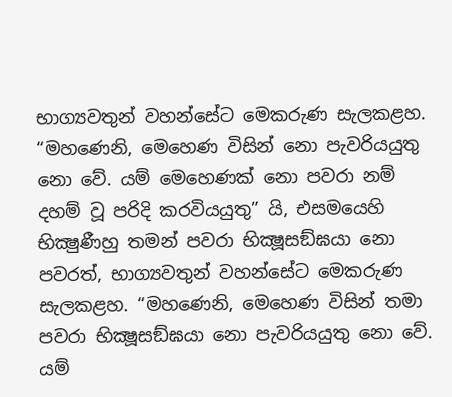භාග්‍යවතුන් වහන්සේට මෙකරුණ සැලකළහ. “මහණෙනි, මෙහෙණ විසින් නො පැවරියයුතු නො වේ. යම් මෙහෙණක් නො පවරා නම් දහම් වූ පරිදි කරවියයුතු” යි, එසමයෙහි භික්‍ෂුණීහු තමන් පවරා භික්‍ෂූසඞ්ඝයා නො පවරත්, භාග්‍යවතුන් වහන්සේට මෙකරුණ සැලකළහ. “මහණෙනි, මෙහෙණ විසින් තමා පවරා භික්‍ෂූසඞ්ඝයා නො පැවරියයුතු නො වේ. යම්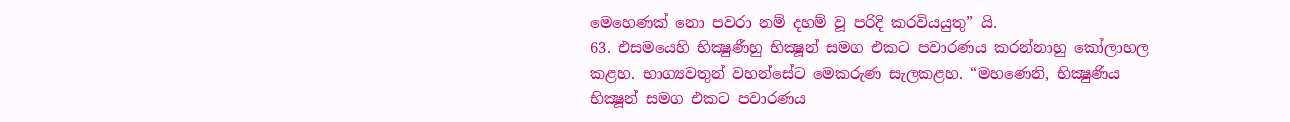මෙහෙණක් නො පවරා නම් දහම් වූ පරිදි කරවියයුතු” යි.
63. එසමයෙහි භික්‍ෂුණීහු භික්‍ෂූන් සමග එකට පවාරණය කරන්නාහු කෝලාහල කළහ. භාග්‍යවතුන් වහන්සේට මෙකරුණ සැලකළහ. “මහණෙනි, භික්‍ෂුණිය භික්‍ෂූන් සමග එකට පවාරණය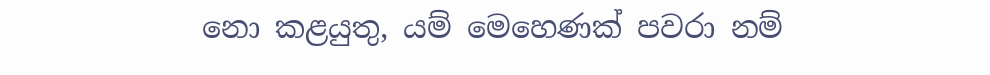නො කළයුතු, යම් මෙහෙණක් පවරා නම්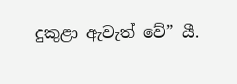දුකුළා ඇවැත් වේ” යී.